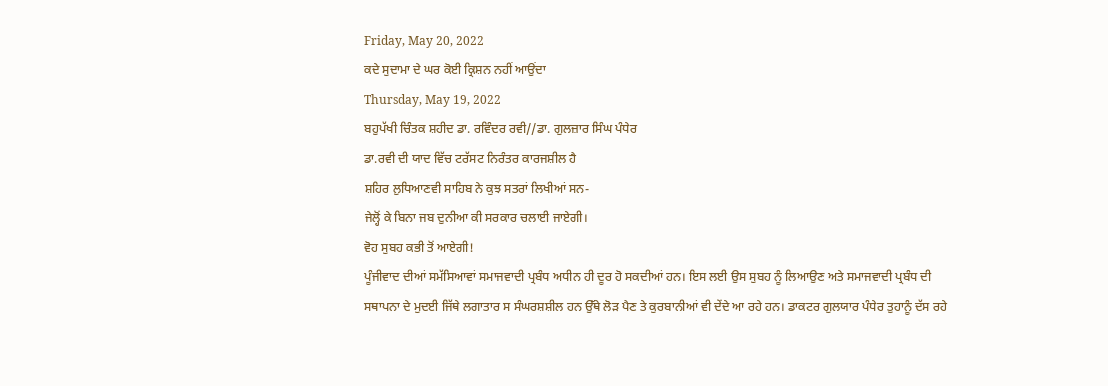Friday, May 20, 2022
ਕਦੇ ਸੁਦਾਮਾ ਦੇ ਘਰ ਕੋਈ ਕ੍ਰਿਸ਼ਨ ਨਹੀਂ ਆਉਂਦਾ
Thursday, May 19, 2022
ਬਹੁਪੱਖੀ ਚਿੰਤਕ ਸ਼ਹੀਦ ਡਾ. ਰਵਿੰਦਰ ਰਵੀ//ਡਾ. ਗੁਲਜ਼ਾਰ ਸਿੰਘ ਪੰਧੇਰ
ਡਾ.ਰਵੀ ਦੀ ਯਾਦ ਵਿੱਚ ਟਰੱਸਟ ਨਿਰੰਤਰ ਕਾਰਜਸ਼ੀਲ ਹੈ
ਸ਼ਹਿਰ ਲੁਧਿਆਣਵੀ ਸਾਹਿਬ ਨੇ ਕੁਝ ਸਤਰਾਂ ਲਿਖੀਆਂ ਸਨ-
ਜੇਲ੍ਹੋਂ ਕੇ ਬਿਨਾ ਜਬ ਦੁਨੀਆ ਕੀ ਸਰਕਾਰ ਚਲਾਈ ਜਾਏਗੀ।
ਵੋਹ ਸੁਬਹ ਕਭੀ ਤੋਂ ਆਏਗੀ!
ਪੂੰਜੀਵਾਦ ਦੀਆਂ ਸਮੱਸਿਆਵਾਂ ਸਮਾਜਵਾਦੀ ਪ੍ਰਬੰਧ ਅਧੀਨ ਹੀ ਦੂਰ ਹੋ ਸਕਦੀਆਂ ਹਨ। ਇਸ ਲਈ ਉਸ ਸੁਬਹ ਨੂੰ ਲਿਆਉਣ ਅਤੇ ਸਮਾਜਵਾਦੀ ਪ੍ਰਬੰਧ ਦੀ ਸਥਾਪਨਾ ਦੇ ਮੁਦਈ ਜਿੱਥੇ ਲਗਾਤਾਰ ਸ ਸੰਘਰਸ਼ਸ਼ੀਲ ਹਨ ਉੱਥੇ ਲੋੜ ਪੈਣ ਤੇ ਕੁਰਬਾਨੀਆਂ ਵੀ ਦੇਂਦੇ ਆ ਰਹੇ ਹਨ। ਡਾਕਟਰ ਗੁਲਯਾਰ ਪੰਧੇਰ ਤੁਹਾਨੂੰ ਦੱਸ ਰਹੇ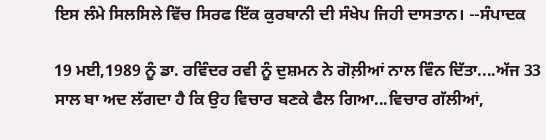ਇਸ ਲੰਮੇ ਸਿਲਸਿਲੇ ਵਿੱਚ ਸਿਰਫ ਇੱਕ ਕੁਰਬਾਨੀ ਦੀ ਸੰਖੇਪ ਜਿਹੀ ਦਾਸਤਾਨ। --ਸੰਪਾਦਕ

19 ਮਈ,1989 ਨੂੰ ਡਾ. ਰਵਿੰਦਰ ਰਵੀ ਨੂੰ ਦੁਸ਼ਮਨ ਨੇ ਗੋਲ਼ੀਆਂ ਨਾਲ ਵਿੰਨ ਦਿੱਤਾ....ਅੱਜ 33 ਸਾਲ ਬਾ ਅਦ ਲੱਗਦਾ ਹੈ ਕਿ ਉਹ ਵਿਚਾਰ ਬਣਕੇ ਫੈਲ ਗਿਆ...ਵਿਚਾਰ ਗੱਲੀਆਂ,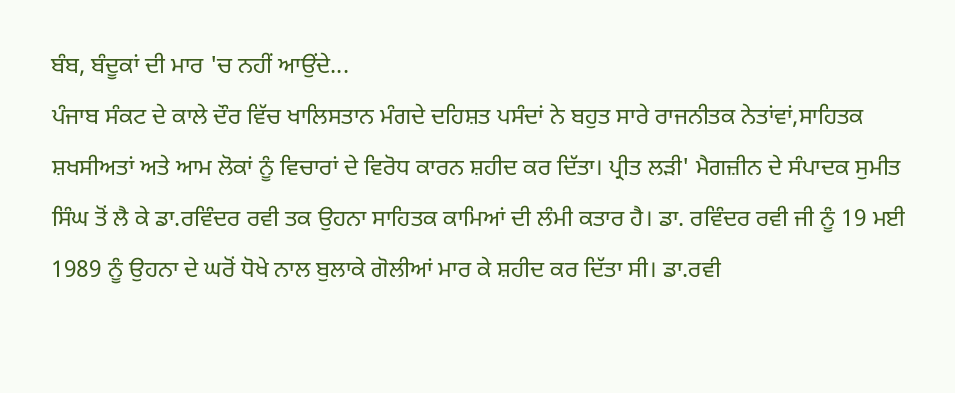ਬੰਬ, ਬੰਦੂਕਾਂ ਦੀ ਮਾਰ 'ਚ ਨਹੀਂ ਆਉਂਦੇ...
ਪੰਜਾਬ ਸੰਕਟ ਦੇ ਕਾਲੇ ਦੌਰ ਵਿੱਚ ਖਾਲਿਸਤਾਨ ਮੰਗਦੇ ਦਹਿਸ਼ਤ ਪਸੰਦਾਂ ਨੇ ਬਹੁਤ ਸਾਰੇ ਰਾਜਨੀਤਕ ਨੇਤਾਂਵਾਂ,ਸਾਹਿਤਕ ਸ਼ਖਸੀਅਤਾਂ ਅਤੇ ਆਮ ਲੋਕਾਂ ਨੂੰ ਵਿਚਾਰਾਂ ਦੇ ਵਿਰੋਧ ਕਾਰਨ ਸ਼ਹੀਦ ਕਰ ਦਿੱਤਾ। ਪ੍ਰੀਤ ਲੜੀ' ਮੈਗਜ਼ੀਨ ਦੇ ਸੰਪਾਦਕ ਸੁਮੀਤ ਸਿੰਘ ਤੋਂ ਲੈ ਕੇ ਡਾ.ਰਵਿੰਦਰ ਰਵੀ ਤਕ ਉਹਨਾ ਸਾਹਿਤਕ ਕਾਮਿਆਂ ਦੀ ਲੰਮੀ ਕਤਾਰ ਹੈ। ਡਾ. ਰਵਿੰਦਰ ਰਵੀ ਜੀ ਨੂੰ 19 ਮਈ 1989 ਨੂੰ ਉਹਨਾ ਦੇ ਘਰੋਂ ਧੋਖੇ ਨਾਲ ਬੁਲਾਕੇ ਗੋਲੀਆਂ ਮਾਰ ਕੇ ਸ਼ਹੀਦ ਕਰ ਦਿੱਤਾ ਸੀ। ਡਾ.ਰਵੀ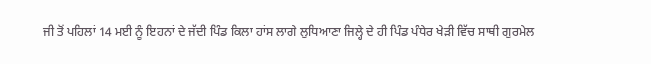ਜੀ ਤੋਂ ਪਹਿਲਾਂ 14 ਮਈ ਨੂੰ ਇਹਨਾਂ ਦੇ ਜੱਦੀ ਪਿੰਡ ਕਿਲਾ ਹਾਂਸ ਲਾਗੇ ਲੁਧਿਆਣਾ ਜਿਲ੍ਹੇ ਦੇ ਹੀ ਪਿੰਡ ਪੰਧੇਰ ਖੇੜੀ ਵਿੱਚ ਸਾਥੀ ਗੁਰਮੇਲ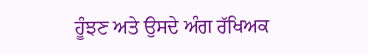ਹੂੰਝਣ ਅਤੇ ਉਸਦੇ ਅੰਗ ਰੱਖਿਅਕ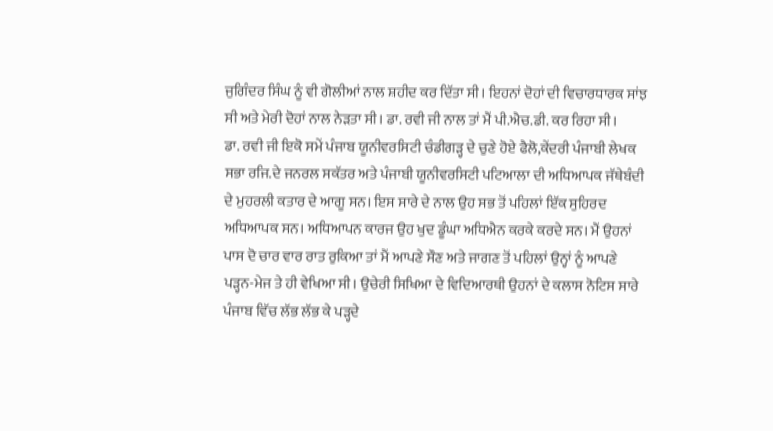ਜੁਗਿੰਦਰ ਸਿੰਘ ਨੂੰ ਵੀ ਗੋਲੀਆਂ ਨਾਲ ਸ਼ਹੀਦ ਕਰ ਦਿੱਤਾ ਸੀ। ਇਹਨਾਂ ਦੋਹਾਂ ਦੀ ਵਿਚਾਰਧਾਰਕ ਸਾਂਝ ਸੀ ਅਤੇ ਮੇਰੀ ਦੋਹਾਂ ਨਾਲ ਨੇੜਤਾ ਸੀ। ਡਾ. ਰਵੀ ਜੀ ਨਾਲ ਤਾਂ ਮੈਂ ਪੀ.ਐਚ.ਡੀ. ਕਰ ਰਿਹਾ ਸੀ।
ਡਾ. ਰਵੀ ਜੀ ਇਕੋ ਸਮੇਂ ਪੰਜਾਬ ਯੂਨੀਵਰਸਿਟੀ ਚੰਡੀਗੜ੍ਹ ਦੇ ਚੁਣੇ ਹੋਏ ਫੈਲੋ,ਕੇਂਦਰੀ ਪੰਜਾਬੀ ਲੇਖਕ ਸਭਾ ਰਜਿ.ਦੇ ਜਨਰਲ ਸਕੱਤਰ ਅਤੇ ਪੰਜਾਬੀ ਯੂਨੀਵਰਸਿਟੀ ਪਟਿਆਲਾ ਦੀ ਅਧਿਆਪਕ ਜੱਥੇਬੰਦੀ ਦੇ ਮੁਹਰਲੀ ਕਤਾਰ ਦੇ ਆਗੂ ਸਨ। ਇਸ ਸਾਰੇ ਦੇ ਨਾਲ ਉਹ ਸਭ ਤੋਂ ਪਹਿਲਾਂ ਇੱਕ ਸੁਹਿਰਦ ਅਧਿਆਪਕ ਸਨ। ਅਧਿਆਪਨ ਕਾਰਜ ਉਹ ਖੁਦ ਡੂੰਘਾ ਅਧਿਐਨ ਕਰਕੇ ਕਰਦੇ ਸਨ। ਮੈਂ ਉਹਨਾਂ ਪਾਸ ਦੋ ਚਾਰ ਵਾਰ ਰਾਤ ਰੁਕਿਆ ਤਾਂ ਮੈਂ ਆਪਣੇ ਸੌਣ ਅਤੇ ਜਾਗਣ ਤੋਂ ਪਹਿਲਾਂ ਉਨ੍ਹਾਂ ਨੂੰ ਆਪਣੇ ਪੜ੍ਹਨ-ਮੇਜ ਤੇ ਹੀ ਵੇਖਿਆ ਸੀ। ਉਚੇਰੀ ਸਿਖਿਆ ਦੇ ਵਿਦਿਆਰਥੀ ਉਹਨਾਂ ਦੇ ਕਲਾਸ ਨੋਟਿਸ ਸਾਰੇ ਪੰਜਾਬ ਵਿੱਚ ਲੱਭ ਲੱਭ ਕੇ ਪੜ੍ਹਦੇ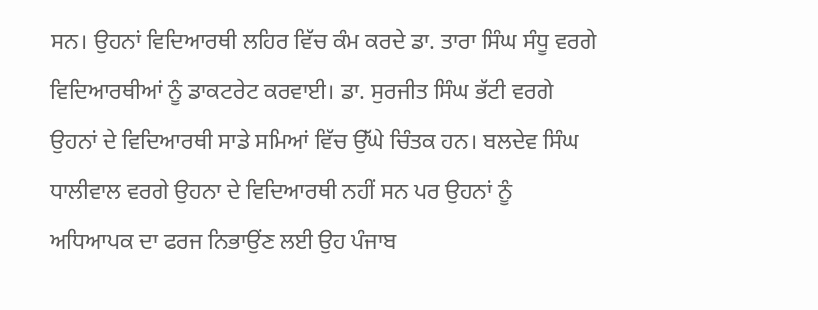ਸਨ। ਉਹਨਾਂ ਵਿਦਿਆਰਥੀ ਲਹਿਰ ਵਿੱਚ ਕੰਮ ਕਰਦੇ ਡਾ. ਤਾਰਾ ਸਿੰਘ ਸੰਧੂ ਵਰਗੇ ਵਿਦਿਆਰਥੀਆਂ ਨੂੰ ਡਾਕਟਰੇਟ ਕਰਵਾਈ। ਡਾ. ਸੁਰਜੀਤ ਸਿੰਘ ਭੱਟੀ ਵਰਗੇ ਉਹਨਾਂ ਦੇ ਵਿਦਿਆਰਥੀ ਸਾਡੇ ਸਮਿਆਂ ਵਿੱਚ ਉੱਘੇ ਚਿੰਤਕ ਹਨ। ਬਲਦੇਵ ਸਿੰਘ ਧਾਲੀਵਾਲ ਵਰਗੇ ਉਹਨਾ ਦੇ ਵਿਦਿਆਰਥੀ ਨਹੀਂ ਸਨ ਪਰ ਉਹਨਾਂ ਨੂੰ ਅਧਿਆਪਕ ਦਾ ਫਰਜ ਨਿਭਾਉਂਣ ਲਈ ਉਹ ਪੰਜਾਬ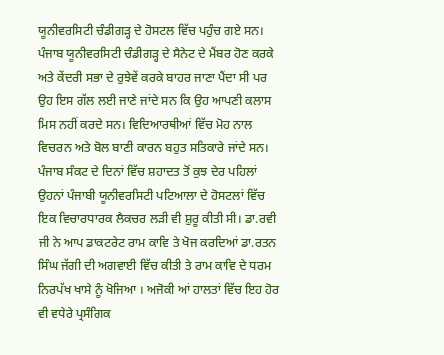ਯੂਨੀਵਰਸਿਟੀ ਚੰਡੀਗੜ੍ਹ ਦੇ ਹੋਸਟਲ ਵਿੱਚ ਪਹੁੰਚ ਗਏ ਸਨ। ਪੰਜਾਬ ਯੂਨੀਵਰਸਿਟੀ ਚੰਡੀਗੜ੍ਹ ਦੇ ਸੈਨੇਟ ਦੇ ਮੈਂਬਰ ਹੋਣ ਕਰਕੇ ਅਤੇ ਕੇਂਦਰੀ ਸਭਾ ਦੇ ਰੁਝੇਵੇਂ ਕਰਕੇ ਬਾਹਰ ਜਾਣਾ ਪੈਂਦਾ ਸੀ ਪਰ ਉਹ ਇਸ ਗੱਲ ਲਈ ਜਾਣੇ ਜਾਂਦੇ ਸਨ ਕਿ ਉਹ ਆਪਣੀ ਕਲਾਸ ਮਿਸ ਨਹੀਂ ਕਰਦੇ ਸਨ। ਵਿਦਿਆਰਥੀਆਂ ਵਿੱਚ ਮੋਹ ਨਾਲ ਵਿਚਰਨ ਅਤੇ ਬੋਲ ਬਾਣੀ ਕਾਰਨ ਬਹੁਤ ਸਤਿਕਾਰੇ ਜਾਂਦੇ ਸਨ। ਪੰਜਾਬ ਸੰਕਟ ਦੇ ਦਿਨਾਂ ਵਿੱਚ ਸ਼ਹਾਦਤ ਤੋਂ ਕੁਝ ਦੇਰ ਪਹਿਲਾਂ ਉਹਨਾਂ ਪੰਜਾਬੀ ਯੂਨੀਵਰਸਿਟੀ ਪਟਿਆਲਾ ਦੇ ਹੋਸਟਲਾਂ ਵਿੱਚ ਇਕ ਵਿਚਾਰਧਾਰਕ ਲੈਕਚਰ ਲੜੀ ਵੀ ਸ਼ੁਰੂ ਕੀਤੀ ਸੀ। ਡਾ.ਰਵੀ ਜੀ ਨੇ ਆਪ ਡਾਕਟਰੇਟ ਰਾਮ ਕਾਵਿ ਤੇ ਖੋਜ ਕਰਦਿਆਂ ਡਾ.ਰਤਨ ਸਿੰਘ ਜੱਗੀ ਦੀ ਅਗਵਾਈ ਵਿੱਚ ਕੀਤੀ ਤੇ ਰਾਮ ਕਾਵਿ ਦੇ ਧਰਮ ਨਿਰਪੱਖ ਖਾਸੇ ਨੂੰ ਖੋਜਿਆ । ਅਜੋਕੀ ਆਂ ਹਾਲਤਾਂ ਵਿੱਚ ਇਹ ਹੋਰ ਵੀ ਵਧੇਰੇ ਪ੍ਰਸੰਗਿਕ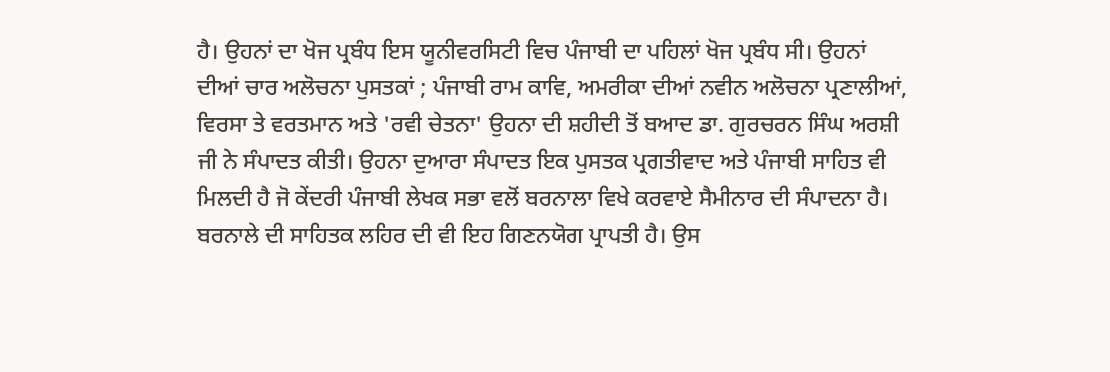ਹੈ। ਉਹਨਾਂ ਦਾ ਖੋਜ ਪ੍ਰਬੰਧ ਇਸ ਯੂਨੀਵਰਸਿਟੀ ਵਿਚ ਪੰਜਾਬੀ ਦਾ ਪਹਿਲਾਂ ਖੋਜ ਪ੍ਰਬੰਧ ਸੀ। ਉਹਨਾਂ ਦੀਆਂ ਚਾਰ ਅਲੋਚਨਾ ਪੁਸਤਕਾਂ ; ਪੰਜਾਬੀ ਰਾਮ ਕਾਵਿ, ਅਮਰੀਕਾ ਦੀਆਂ ਨਵੀਨ ਅਲੋਚਨਾ ਪ੍ਰਣਾਲੀਆਂ, ਵਿਰਸਾ ਤੇ ਵਰਤਮਾਨ ਅਤੇ 'ਰਵੀ ਚੇਤਨਾ' ਉਹਨਾ ਦੀ ਸ਼ਹੀਦੀ ਤੋਂ ਬਆਦ ਡਾ. ਗੁਰਚਰਨ ਸਿੰਘ ਅਰਸ਼ੀ ਜੀ ਨੇ ਸੰਪਾਦਤ ਕੀਤੀ। ਉਹਨਾ ਦੁਆਰਾ ਸੰਪਾਦਤ ਇਕ ਪੁਸਤਕ ਪ੍ਰਗਤੀਵਾਦ ਅਤੇ ਪੰਜਾਬੀ ਸਾਹਿਤ ਵੀ ਮਿਲਦੀ ਹੈ ਜੋ ਕੇਂਦਰੀ ਪੰਜਾਬੀ ਲੇਖਕ ਸਭਾ ਵਲੋਂ ਬਰਨਾਲਾ ਵਿਖੇ ਕਰਵਾਏ ਸੈਮੀਨਾਰ ਦੀ ਸੰਪਾਦਨਾ ਹੈ। ਬਰਨਾਲੇ ਦੀ ਸਾਹਿਤਕ ਲਹਿਰ ਦੀ ਵੀ ਇਹ ਗਿਣਨਯੋਗ ਪ੍ਰਾਪਤੀ ਹੈ। ਉਸ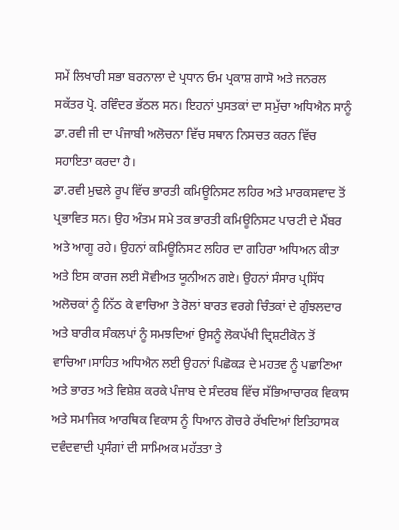ਸਮੇਂ ਲਿਖਾਰੀ ਸਭਾ ਬਰਨਾਲਾ ਦੇ ਪ੍ਰਧਾਨ ਓਮ ਪ੍ਰਕਾਸ਼ ਗਾਸੋ ਅਤੇ ਜਨਰਲ ਸਕੱਤਰ ਪ੍ਰੋ. ਰਵਿੰਦਰ ਭੱਠਲ ਸਨ। ਇਹਨਾਂ ਪੁਸਤਕਾਂ ਦਾ ਸਮੁੱਚਾ ਅਧਿਐਨ ਸਾਨੂੰ ਡਾ.ਰਵੀ ਜੀ ਦਾ ਪੰਜਾਬੀ ਅਲੋਚਨਾ ਵਿੱਚ ਸਥਾਨ ਨਿਸਚਤ ਕਰਨ ਵਿੱਚ ਸਹਾਇਤਾ ਕਰਦਾ ਹੈ।
ਡਾ.ਰਵੀ ਮੁਢਲੇ ਰੂਪ ਵਿੱਚ ਭਾਰਤੀ ਕਮਿਊਨਿਸਟ ਲਹਿਰ ਅਤੇ ਮਾਰਕਸਵਾਦ ਤੋਂ ਪ੍ਰਭਾਵਿਤ ਸਨ। ਉਹ ਅੰਤਮ ਸਮੇ ਤਕ ਭਾਰਤੀ ਕਮਿਊਨਿਸਟ ਪਾਰਟੀ ਦੇ ਮੈਂਬਰ ਅਤੇ ਆਗੂ ਰਹੇ। ਉਹਨਾਂ ਕਮਿਊਨਿਸਟ ਲਹਿਰ ਦਾ ਗਹਿਰਾ ਅਧਿਅਨ ਕੀਤਾ ਅਤੇ ਇਸ ਕਾਰਜ ਲਈ ਸੋਵੀਅਤ ਯੂਨੀਅਨ ਗਏ। ਉਹਨਾਂ ਸੰਸਾਰ ਪ੍ਰਸਿੱਧ ਅਲੋਚਕਾਂ ਨੂੰ ਨਿੱਠ ਕੇ ਵਾਚਿਆ ਤੇ ਰੋਲਾਂ ਬਾਰਤ ਵਰਗੇ ਚਿੰਤਕਾਂ ਦੇ ਗੁੰਝਲਦਾਰ ਅਤੇ ਬਾਰੀਕ ਸੰਕਲਪਾਂ ਨੂੰ ਸਮਝਦਿਆਂ ਉਸਨੂੰ ਲੋਕਪੱਖੀ ਦ੍ਰਿਸ਼ਟੀਕੋਨ ਤੋਂ ਵਾਚਿਆ।ਸਾਹਿਤ ਅਧਿਐਨ ਲਈ ਉਹਨਾਂ ਪਿਛੋਕੜ ਦੇ ਮਹਤਵ ਨੂੰ ਪਛਾਣਿਆ ਅਤੇ ਭਾਰਤ ਅਤੇ ਵਿਸ਼ੇਸ਼ ਕਰਕੇ ਪੰਜਾਬ ਦੇ ਸੰਦਰਬ ਵਿੱਚ ਸੱਭਿਆਚਾਰਕ ਵਿਕਾਸ ਅਤੇ ਸਮਾਜਿਕ ਆਰਥਿਕ ਵਿਕਾਸ ਨੂੰ ਧਿਆਨ ਗੋਚਰੇ ਰੱਖਦਿਆਂ ਇਤਿਹਾਸਕ ਦਵੰਦਵਾਦੀ ਪ੍ਰਸੰਗਾਂ ਦੀ ਸਾਮਿਅਕ ਮਹੱਤਤਾ ਤੇ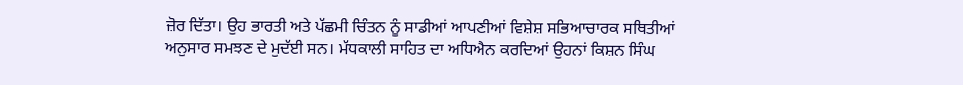ਜ਼ੋਰ ਦਿੱਤਾ। ਉਹ ਭਾਰਤੀ ਅਤੇ ਪੱਛਮੀ ਚਿੰਤਨ ਨੂੰ ਸਾਡੀਆਂ ਆਪਣੀਆਂ ਵਿਸ਼ੇਸ਼ ਸਭਿਆਚਾਰਕ ਸਥਿਤੀਆਂ ਅਨੁਸਾਰ ਸਮਝਣ ਦੇ ਮੁਦੱਈ ਸਨ। ਮੱਧਕਾਲੀ ਸਾਹਿਤ ਦਾ ਅਧਿਐਨ ਕਰਦਿਆਂ ਉਹਨਾਂ ਕਿਸ਼ਨ ਸਿੰਘ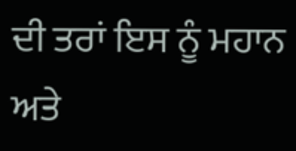ਦੀ ਤਰਾਂ ਇਸ ਨੂੰ ਮਹਾਨ ਅਤੇ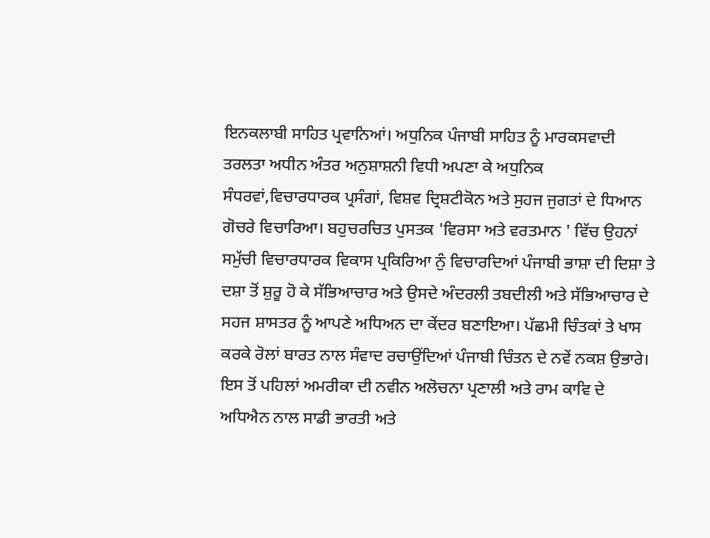ਇਨਕਲਾਬੀ ਸਾਹਿਤ ਪ੍ਰਵਾਨਿਆਂ। ਅਧੁਨਿਕ ਪੰਜਾਬੀ ਸਾਹਿਤ ਨੂੰ ਮਾਰਕਸਵਾਦੀ ਤਰਲਤਾ ਅਧੀਨ ਅੰਤਰ ਅਨੁਸ਼ਾਸ਼ਨੀ ਵਿਧੀ ਅਪਣਾ ਕੇ ਅਧੁਨਿਕ ਸੰਧਰਵਾਂ,ਵਿਚਾਰਧਾਰਕ ਪ੍ਰਸੰਗਾਂ, ਵਿਸ਼ਵ ਦ੍ਰਿਸ਼ਟੀਕੋਨ ਅਤੇ ਸੁਹਜ ਜੁਗਤਾਂ ਦੇ ਧਿਆਨ ਗੋਚਰੇ ਵਿਚਾਰਿਆ। ਬਹੁਚਰਚਿਤ ਪੁਸਤਕ 'ਵਿਰਸਾ ਅਤੇ ਵਰਤਮਾਨ ' ਵਿੱਚ ਉਹਨਾਂ ਸਮੁੱਚੀ ਵਿਚਾਰਧਾਰਕ ਵਿਕਾਸ ਪ੍ਰਕਿਰਿਆ ਨੁੰ ਵਿਚਾਰਦਿਆਂ ਪੰਜਾਬੀ ਭਾਸ਼ਾ ਦੀ ਦਿਸ਼ਾ ਤੇ ਦਸ਼ਾ ਤੋਂ ਸ਼ੁਰੂ ਹੋ ਕੇ ਸੱਭਿਆਚਾਰ ਅਤੇ ਉਸਦੇ ਅੰਦਰਲੀ ਤਬਦੀਲੀ ਅਤੇ ਸੱਭਿਆਚਾਰ ਦੇ ਸਹਜ ਸ਼ਾਸਤਰ ਨੂੰ ਆਪਣੇ ਅਧਿਅਨ ਦਾ ਕੇਂਦਰ ਬਣਾਇਆ। ਪੱਛਮੀ ਚਿੰਤਕਾਂ ਤੇ ਖਾਸ ਕਰਕੇ ਰੋਲਾਂ ਬਾਰਤ ਨਾਲ ਸੰਵਾਦ ਰਚਾਉਂਦਿਆਂ ਪੰਜਾਬੀ ਚਿੰਤਨ ਦੇ ਨਵੇਂ ਨਕਸ਼ ਉਭਾਰੇ। ਇਸ ਤੋਂ ਪਹਿਲਾਂ ਅਮਰੀਕਾ ਦੀ ਨਵੀਨ ਅਲੋਚਨਾ ਪ੍ਰਣਾਲੀ ਅਤੇ ਰਾਮ ਕਾਵਿ ਦੇ ਅਧਿਐਨ ਨਾਲ ਸਾਡੀ ਭਾਰਤੀ ਅਤੇ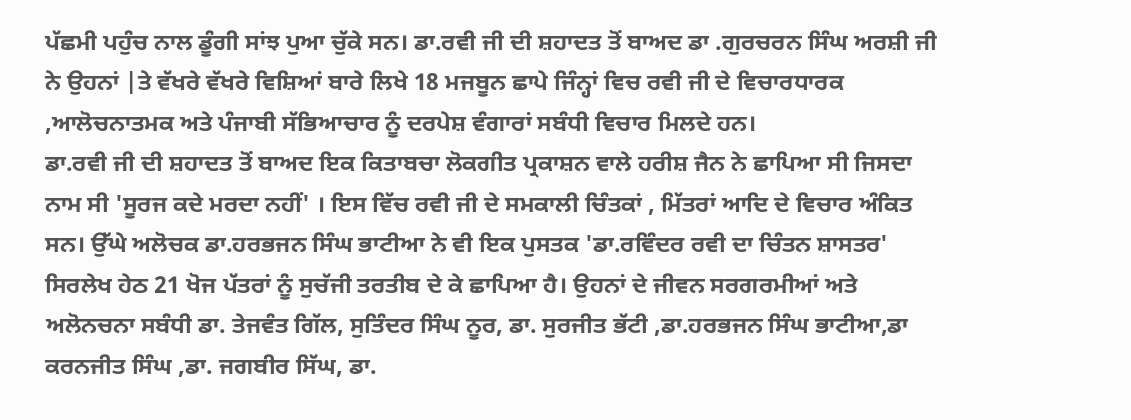ਪੱਛਮੀ ਪਹੁੰਚ ਨਾਲ ਡੂੰਗੀ ਸਾਂਝ ਪੁਆ ਚੁੱਕੇ ਸਨ। ਡਾ.ਰਵੀ ਜੀ ਦੀ ਸ਼ਹਾਦਤ ਤੋਂ ਬਾਅਦ ਡਾ .ਗੁਰਚਰਨ ਸਿੰਘ ਅਰਸ਼ੀ ਜੀ ਨੇ ਉਹਨਾਂ |ਤੇ ਵੱਖਰੇ ਵੱਖਰੇ ਵਿਸ਼ਿਆਂ ਬਾਰੇ ਲਿਖੇ 18 ਮਜਬੂਨ ਛਾਪੇ ਜਿੰਨ੍ਹਾਂ ਵਿਚ ਰਵੀ ਜੀ ਦੇ ਵਿਚਾਰਧਾਰਕ ,ਆਲੋਚਨਾਤਮਕ ਅਤੇ ਪੰਜਾਬੀ ਸੱਭਿਆਚਾਰ ਨੂੰ ਦਰਪੇਸ਼ ਵੰਗਾਰਾਂ ਸਬੰਧੀ ਵਿਚਾਰ ਮਿਲਦੇ ਹਨ।
ਡਾ.ਰਵੀ ਜੀ ਦੀ ਸ਼ਹਾਦਤ ਤੋਂ ਬਾਅਦ ਇਕ ਕਿਤਾਬਚਾ ਲੋਕਗੀਤ ਪ੍ਰਕਾਸ਼ਨ ਵਾਲੇ ਹਰੀਸ਼ ਜੈਨ ਨੇ ਛਾਪਿਆ ਸੀ ਜਿਸਦਾ ਨਾਮ ਸੀ 'ਸੂਰਜ ਕਦੇ ਮਰਦਾ ਨਹੀਂ' । ਇਸ ਵਿੱਚ ਰਵੀ ਜੀ ਦੇ ਸਮਕਾਲੀ ਚਿੰਤਕਾਂ , ਮਿੱਤਰਾਂ ਆਦਿ ਦੇ ਵਿਚਾਰ ਅੰਕਿਤ ਸਨ। ਉੱਘੇ ਅਲੋਚਕ ਡਾ.ਹਰਭਜਨ ਸਿੰਘ ਭਾਟੀਆ ਨੇ ਵੀ ਇਕ ਪੁਸਤਕ 'ਡਾ.ਰਵਿੰਦਰ ਰਵੀ ਦਾ ਚਿੰਤਨ ਸ਼ਾਸਤਰ' ਸਿਰਲੇਖ ਹੇਠ 21 ਖੋਜ ਪੱਤਰਾਂ ਨੂੰ ਸੁਚੱਜੀ ਤਰਤੀਬ ਦੇ ਕੇ ਛਾਪਿਆ ਹੈ। ਉਹਨਾਂ ਦੇ ਜੀਵਨ ਸਰਗਰਮੀਆਂ ਅਤੇ ਅਲੋਨਚਨਾ ਸਬੰਧੀ ਡਾ. ਤੇਜਵੰਤ ਗਿੱਲ, ਸੁਤਿੰਦਰ ਸਿੰਘ ਨੂਰ, ਡਾ. ਸੁਰਜੀਤ ਭੱਟੀ ,ਡਾ.ਹਰਭਜਨ ਸਿੰਘ ਭਾਟੀਆ,ਡਾ ਕਰਨਜੀਤ ਸਿੰਘ ,ਡਾ. ਜਗਬੀਰ ਸਿੱਘ, ਡਾ.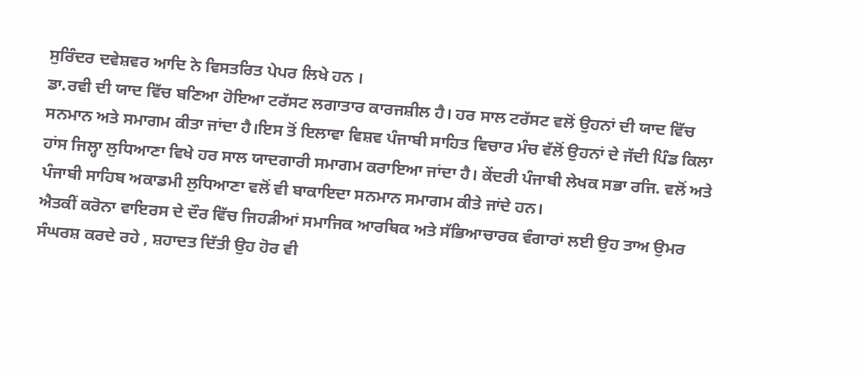ਸੁਰਿੰਦਰ ਦਵੇਸ਼ਵਰ ਆਦਿ ਨੇ ਵਿਸਤਰਿਤ ਪੇਪਰ ਲਿਖੇ ਹਨ ।
ਡਾ.ਰਵੀ ਦੀ ਯਾਦ ਵਿੱਚ ਬਣਿਆ ਹੋਇਆ ਟਰੱਸਟ ਲਗਾਤਾਰ ਕਾਰਜਸ਼ੀਲ ਹੈ। ਹਰ ਸਾਲ ਟਰੱਸਟ ਵਲੋਂ ਉਹਨਾਂ ਦੀ ਯਾਦ ਵਿੱਚ ਸਨਮਾਨ ਅਤੇ ਸਮਾਗਮ ਕੀਤਾ ਜਾਂਦਾ ਹੈ।ਇਸ ਤੋਂ ਇਲਾਵਾ ਵਿਸ਼ਵ ਪੰਜਾਬੀ ਸਾਹਿਤ ਵਿਚਾਰ ਮੰਚ ਵੱਲੋਂ ਉਹਨਾਂ ਦੇ ਜੱਦੀ ਪਿੰਡ ਕਿਲਾ ਹਾਂਸ ਜਿਲ੍ਹਾ ਲੁਧਿਆਣਾ ਵਿਖੇ ਹਰ ਸਾਲ ਯਾਦਗਾਰੀ ਸਮਾਗਮ ਕਰਾਇਆ ਜਾਂਦਾ ਹੈ। ਕੇਂਦਰੀ ਪੰਜਾਬੀ ਲੇਖਕ ਸਭਾ ਰਜਿ. ਵਲੋਂ ਅਤੇ ਪੰਜਾਬੀ ਸਾਹਿਬ ਅਕਾਡਮੀ ਲੁਧਿਆਣਾ ਵਲੋਂ ਵੀ ਬਾਕਾਇਦਾ ਸਨਮਾਨ ਸਮਾਗਮ ਕੀਤੇ ਜਾਂਦੇ ਹਨ।
ਐਤਕੀਂ ਕਰੋਨਾ ਵਾਇਰਸ ਦੇ ਦੌਰ ਵਿੱਚ ਜਿਹੜੀਆਂ ਸਮਾਜਿਕ ਆਰਥਿਕ ਅਤੇ ਸੱਭਿਆਚਾਰਕ ਵੰਗਾਰਾਂ ਲਈ ਉਹ ਤਾਅ ਉਮਰ ਸੰਘਰਸ਼ ਕਰਦੇ ਰਹੇ , ਸ਼ਹਾਦਤ ਦਿੱਤੀ ਉਹ ਹੋਰ ਵੀ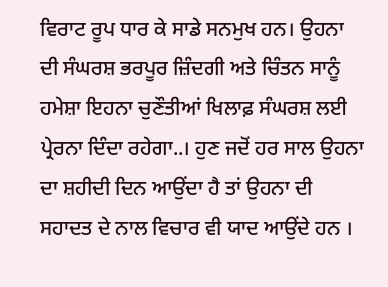ਵਿਰਾਟ ਰੂਪ ਧਾਰ ਕੇ ਸਾਡੇ ਸਨਮੁਖ ਹਨ। ਉਹਨਾ ਦੀ ਸੰਘਰਸ਼ ਭਰਪੂਰ ਜ਼ਿੰਦਗੀ ਅਤੇ ਚਿੰਤਨ ਸਾਨੂੰ ਹਮੇਸ਼ਾ ਇਹਨਾ ਚੁਣੌਤੀਆਂ ਖਿਲਾਫ਼ ਸੰਘਰਸ਼ ਲਈ ਪ੍ਰੇਰਨਾ ਦਿੰਦਾ ਰਹੇਗਾ..। ਹੁਣ ਜਦੋਂ ਹਰ ਸਾਲ ਉਹਨਾ ਦਾ ਸ਼ਹੀਦੀ ਦਿਨ ਆਉਂਦਾ ਹੈ ਤਾਂ ਉਹਨਾ ਦੀ ਸਹਾਦਤ ਦੇ ਨਾਲ ਵਿਚਾਰ ਵੀ ਯਾਦ ਆਉਂਦੇ ਹਨ ।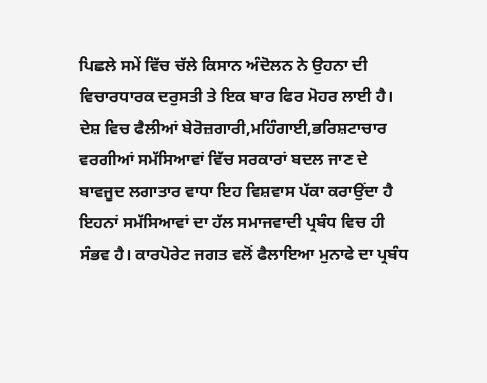ਪਿਛਲੇ ਸਮੇਂ ਵਿੱਚ ਚੱਲੇ ਕਿਸਾਨ ਅੰਦੋਲਨ ਨੇ ਉਹਨਾ ਦੀ ਵਿਚਾਰਧਾਰਕ ਦਰੁਸਤੀ ਤੇ ਇਕ ਬਾਰ ਫਿਰ ਮੋਹਰ ਲਾਈ ਹੈ।
ਦੇਸ਼ ਵਿਚ ਫੈਲੀਆਂ ਬੇਰੋਜ਼ਗਾਰੀ,ਮਹਿੰਗਾਈ,ਭਰਿਸ਼ਟਾਚਾਰ ਵਰਗੀਆਂ ਸਮੱਸਿਆਵਾਂ ਵਿੱਚ ਸਰਕਾਰਾਂ ਬਦਲ ਜਾਣ ਦੇ ਬਾਵਜੂਦ ਲਗਾਤਾਰ ਵਾਧਾ ਇਹ ਵਿਸ਼ਵਾਸ ਪੱਕਾ ਕਰਾਉਂਦਾ ਹੈ ਇਹਨਾਂ ਸਮੱਸਿਆਵਾਂ ਦਾ ਹੱਲ ਸਮਾਜਵਾਦੀ ਪ੍ਰਬੰਧ ਵਿਚ ਹੀ ਸੰਭਵ ਹੈ। ਕਾਰਪੋਰੇਟ ਜਗਤ ਵਲੋਂ ਫੈਲਾਇਆ ਮੁਨਾਫੇ ਦਾ ਪ੍ਰਬੰਧ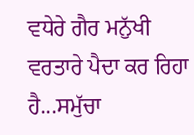ਵਧੇਰੇ ਗੈਰ ਮਨੁੱਖੀ ਵਰਤਾਰੇ ਪੈਦਾ ਕਰ ਰਿਹਾ ਹੈ...ਸਮੁੱਚਾ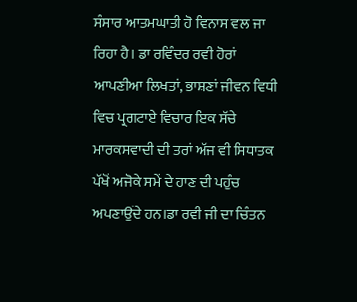ਸੰਸਾਰ ਆਤਮਘਾਤੀ ਹੋ ਵਿਨਾਸ ਵਲ ਜਾ ਰਿਹਾ ਹੈ। ਡਾ ਰਵਿੰਦਰ ਰਵੀ ਹੋਰਾਂ ਆਪਣੀਆ ਲਿਖਤਾਂ, ਭਾਸ਼ਣਾਂ ਜੀਵਨ ਵਿਧੀ ਵਿਚ ਪ੍ਰਗਟਾਏ ਵਿਚਾਰ ਇਕ ਸੱਚੇ ਮਾਰਕਸਵਾਦੀ ਦੀ ਤਰਾਂ ਅੱਜ ਵੀ ਸਿਧਾਤਕ ਪੱਖੋਂ ਅਜੋਕੇ ਸਮੇਂ ਦੇ ਹਾਣ ਦੀ ਪਹੁੰਚ ਅਪਣਾਉਂਦੇ ਹਨ।ਡਾ ਰਵੀ ਜੀ ਦਾ ਚਿੰਤਨ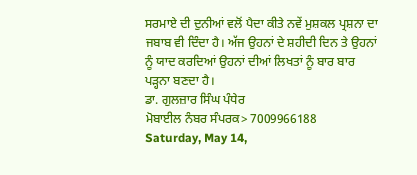ਸਰਮਾਏ ਦੀ ਦੁਨੀਆਂ ਵਲੋਂ ਪੈਦਾ ਕੀਤੇ ਨਵੇਂ ਮੁਸ਼ਕਲ ਪ੍ਰਸ਼ਨਾ ਦਾ ਜਬਾਬ ਵੀ ਦਿੰਦਾ ਹੈ। ਅੱਜ ਉਹਨਾਂ ਦੇ ਸ਼ਹੀਦੀ ਦਿਨ ਤੇ ਉਹਨਾਂ ਨੂੰ ਯਾਦ ਕਰਦਿਆਂ ਉਹਨਾਂ ਦੀਆਂ ਲਿਖਤਾਂ ਨੂੰ ਬਾਰ ਬਾਰ ਪੜ੍ਹਨਾ ਬਣਦਾ ਹੈ।
ਡਾ. ਗੁਲਜ਼ਾਰ ਸਿੰਘ ਪੰਧੇਰ
ਮੋਬਾਈਲ ਨੰਬਰ ਸੰਪਰਕ> 7009966188
Saturday, May 14,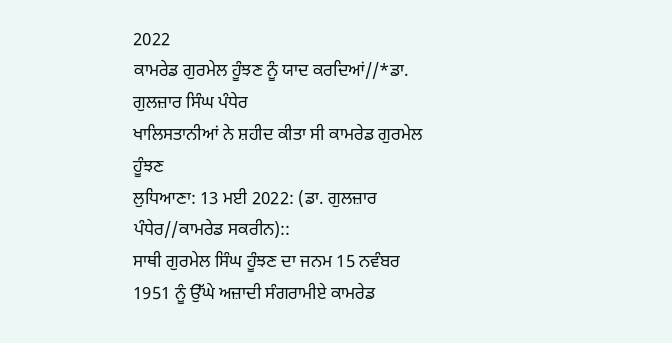2022
ਕਾਮਰੇਡ ਗੁਰਮੇਲ ਹੂੰਝਣ ਨੂੰ ਯਾਦ ਕਰਦਿਆਂ//*ਡਾ. ਗੁਲਜ਼ਾਰ ਸਿੰਘ ਪੰਧੇਰ
ਖਾਲਿਸਤਾਨੀਆਂ ਨੇ ਸ਼ਹੀਦ ਕੀਤਾ ਸੀ ਕਾਮਰੇਡ ਗੁਰਮੇਲ ਹੂੰਝਣ
ਲੁਧਿਆਣਾ: 13 ਮਈ 2022: (ਡਾ. ਗੁਲਜ਼ਾਰ ਪੰਧੇਰ//ਕਾਮਰੇਡ ਸਕਰੀਨ)::
ਸਾਥੀ ਗੁਰਮੇਲ ਸਿੰਘ ਹੂੰਝਣ ਦਾ ਜਨਮ 15 ਨਵੰਬਰ 1951 ਨੂੰ ਉੱਘੇ ਅਜ਼ਾਦੀ ਸੰਗਰਾਮੀਏ ਕਾਮਰੇਡ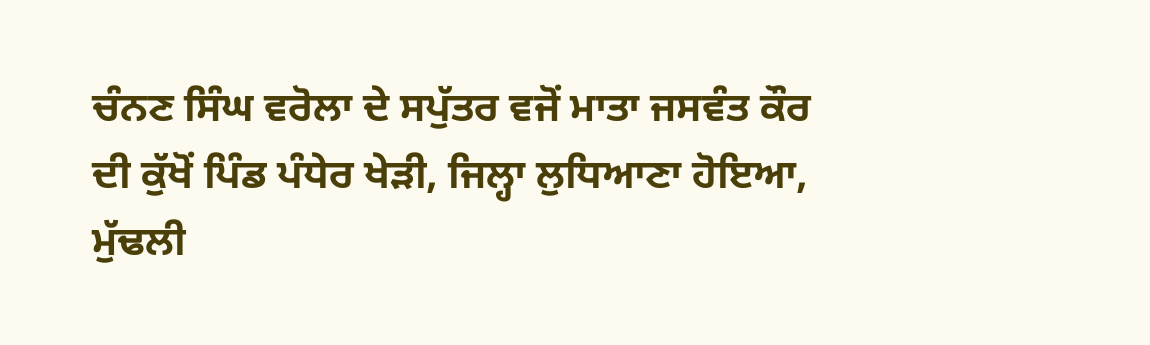ਚੰਨਣ ਸਿੰਘ ਵਰੋਲਾ ਦੇ ਸਪੁੱਤਰ ਵਜੋਂ ਮਾਤਾ ਜਸਵੰਤ ਕੌਰ ਦੀ ਕੁੱਖੋਂ ਪਿੰਡ ਪੰਧੇਰ ਖੇੜੀ, ਜਿਲ੍ਹਾ ਲੁਧਿਆਣਾ ਹੋਇਆ, ਮੁੱਢਲੀ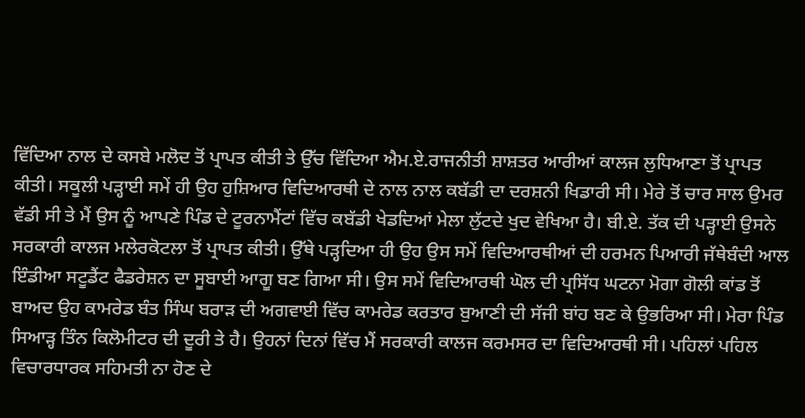ਵਿੱਦਿਆ ਨਾਲ ਦੇ ਕਸਬੇ ਮਲੋਦ ਤੋਂ ਪ੍ਰਾਪਤ ਕੀਤੀ ਤੇ ਉੱਚ ਵਿੱਦਿਆ ਐਮ.ਏ.ਰਾਜਨੀਤੀ ਸ਼ਾਸ਼ਤਰ ਆਰੀਆਂ ਕਾਲਜ ਲੁਧਿਆਣਾ ਤੋਂ ਪ੍ਰਾਪਤ ਕੀਤੀ। ਸਕੂਲੀ ਪੜ੍ਹਾਈ ਸਮੇਂ ਹੀ ਉਹ ਹੁਸ਼ਿਆਰ ਵਿਦਿਆਰਥੀ ਦੇ ਨਾਲ ਨਾਲ ਕਬੱਡੀ ਦਾ ਦਰਸ਼ਨੀ ਖਿਡਾਰੀ ਸੀ। ਮੇਰੇ ਤੋਂ ਚਾਰ ਸਾਲ ਉਮਰ ਵੱਡੀ ਸੀ ਤੇ ਮੈਂ ਉਸ ਨੂੰ ਆਪਣੇ ਪਿੰਡ ਦੇ ਟੂਰਨਾਮੈਂਟਾਂ ਵਿੱਚ ਕਬੱਡੀ ਖੇਡਦਿਆਂ ਮੇਲਾ ਲੁੱਟਦੇ ਖੁਦ ਵੇਖਿਆ ਹੈ। ਬੀ.ਏ. ਤੱਕ ਦੀ ਪੜ੍ਹਾਈ ਉਸਨੇ ਸਰਕਾਰੀ ਕਾਲਜ ਮਲੇਰਕੋਟਲਾ ਤੋਂ ਪ੍ਰਾਪਤ ਕੀਤੀ। ਉੱਥੇ ਪੜ੍ਹਦਿਆ ਹੀ ਉਹ ਉਸ ਸਮੇਂ ਵਿਦਿਆਰਥੀਆਂ ਦੀ ਹਰਮਨ ਪਿਆਰੀ ਜੱਥੇਬੰਦੀ ਆਲ ਇੰਡੀਆ ਸਟੂਡੈਂਟ ਫੈਡਰੇਸ਼ਨ ਦਾ ਸੂਬਾਈ ਆਗੂ ਬਣ ਗਿਆ ਸੀ। ਉਸ ਸਮੇਂ ਵਿਦਿਆਰਥੀ ਘੋਲ ਦੀ ਪ੍ਰਸਿੱਧ ਘਟਨਾ ਮੋਗਾ ਗੋਲੀ ਕਾਂਡ ਤੋਂ ਬਾਅਦ ਉਹ ਕਾਮਰੇਡ ਬੰਤ ਸਿੰਘ ਬਰਾੜ ਦੀ ਅਗਵਾਈ ਵਿੱਚ ਕਾਮਰੇਡ ਕਰਤਾਰ ਬੁਆਣੀ ਦੀ ਸੱਜੀ ਬਾਂਹ ਬਣ ਕੇ ਉਭਰਿਆ ਸੀ। ਮੇਰਾ ਪਿੰਡ ਸਿਆੜ੍ਹ ਤਿੰਨ ਕਿਲੋਮੀਟਰ ਦੀ ਦੂਰੀ ਤੇ ਹੈ। ਉਹਨਾਂ ਦਿਨਾਂ ਵਿੱਚ ਮੈਂ ਸਰਕਾਰੀ ਕਾਲਜ ਕਰਮਸਰ ਦਾ ਵਿਦਿਆਰਥੀ ਸੀ। ਪਹਿਲਾਂ ਪਹਿਲ ਵਿਚਾਰਧਾਰਕ ਸਹਿਮਤੀ ਨਾ ਹੋਣ ਦੇ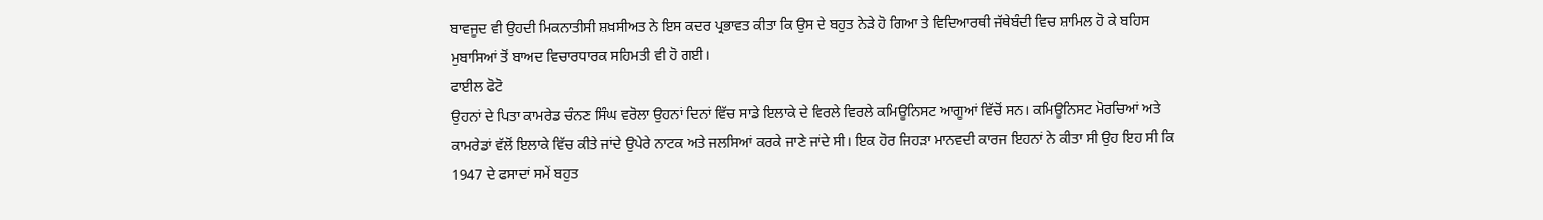ਬਾਵਜੂਦ ਵੀ ਉਹਦੀ ਮਿਕਨਾਤੀਸੀ ਸ਼ਖ਼ਸੀਅਤ ਨੇ ਇਸ ਕਦਰ ਪ੍ਰਭਾਵਤ ਕੀਤਾ ਕਿ ਉਸ ਦੇ ਬਹੁਤ ਨੇੜੇ ਹੋ ਗਿਆ ਤੇ ਵਿਦਿਆਰਥੀ ਜੱਥੇਬੰਦੀ ਵਿਚ ਸ਼ਾਮਿਲ ਹੋ ਕੇ ਬਹਿਸ ਮੁਬਾਸਿਆਂ ਤੋਂ ਬਾਅਦ ਵਿਚਾਰਧਾਰਕ ਸਹਿਮਤੀ ਵੀ ਹੋ ਗਈ।
ਫਾਈਲ ਫੋਟੋ
ਉਹਨਾਂ ਦੇ ਪਿਤਾ ਕਾਮਰੇਡ ਚੰਨਣ ਸਿੰਘ ਵਰੋਲਾ ਉਹਨਾਂ ਦਿਨਾਂ ਵਿੱਚ ਸਾਡੇ ਇਲਾਕੇ ਦੇ ਵਿਰਲੇ ਵਿਰਲੇ ਕਮਿਊਨਿਸਟ ਆਗੂਆਂ ਵਿੱਚੋਂ ਸਨ। ਕਮਿਊਨਿਸਟ ਮੋਰਚਿਆਂ ਅਤੇ ਕਾਮਰੇਡਾਂ ਵੱਲੋਂ ਇਲਾਕੇ ਵਿੱਚ ਕੀਤੇ ਜਾਂਦੇ ਉਪੇਰੇ ਨਾਟਕ ਅਤੇ ਜਲਸਿਆਂ ਕਰਕੇ ਜਾਣੇ ਜਾਂਦੇ ਸੀ। ਇਕ ਹੋਰ ਜਿਹੜਾ ਮਾਨਵਦੀ ਕਾਰਜ ਇਹਨਾਂ ਨੇ ਕੀਤਾ ਸੀ ਉਹ ਇਹ ਸੀ ਕਿ 1947 ਦੇ ਫਸਾਦਾਂ ਸਮੇਂ ਬਹੁਤ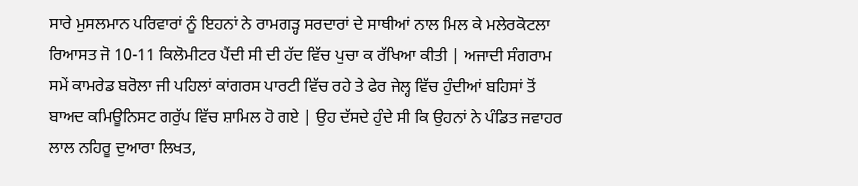ਸਾਰੇ ਮੁਸਲਮਾਨ ਪਰਿਵਾਰਾਂ ਨੂੰ ਇਹਨਾਂ ਨੇ ਰਾਮਗੜ੍ਹ ਸਰਦਾਰਾਂ ਦੇ ਸਾਥੀਆਂ ਨਾਲ ਮਿਲ ਕੇ ਮਲੇਰਕੋਟਲਾ ਰਿਆਸਤ ਜੋ 10-11 ਕਿਲੋਮੀਟਰ ਪੈਂਦੀ ਸੀ ਦੀ ਹੱਦ ਵਿੱਚ ਪੁਚਾ ਕ ਰੱਖਿਆ ਕੀਤੀ | ਅਜਾਦੀ ਸੰਗਰਾਮ ਸਮੇਂ ਕਾਮਰੇਡ ਬਰੋਲਾ ਜੀ ਪਹਿਲਾਂ ਕਾਂਗਰਸ ਪਾਰਟੀ ਵਿੱਚ ਰਹੇ ਤੇ ਫੇਰ ਜੇਲ੍ਹ ਵਿੱਚ ਹੁੰਦੀਆਂ ਬਹਿਸਾਂ ਤੋਂ ਬਾਅਦ ਕਮਿਊਨਿਸਟ ਗਰੁੱਪ ਵਿੱਚ ਸ਼ਾਮਿਲ ਹੋ ਗਏ | ਉਹ ਦੱਸਦੇ ਹੁੰਦੇ ਸੀ ਕਿ ਉਹਨਾਂ ਨੇ ਪੰਡਿਤ ਜਵਾਹਰ ਲਾਲ ਨਹਿਰੂ ਦੁਆਰਾ ਲਿਖਤ,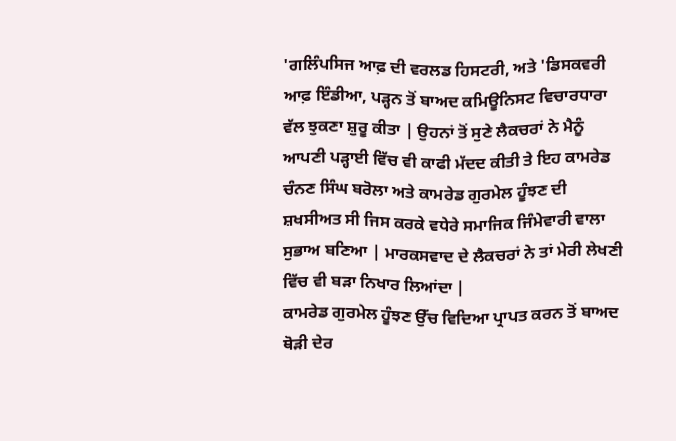'ਗਲਿੰਪਸਿਜ ਆਫ਼ ਦੀ ਵਰਲਡ ਹਿਸਟਰੀ, ਅਤੇ 'ਡਿਸਕਵਰੀ ਆਫ਼ ਇੰਡੀਆ, ਪੜ੍ਹਨ ਤੋਂ ਬਾਅਦ ਕਮਿਊਨਿਸਟ ਵਿਚਾਰਧਾਰਾ ਵੱਲ ਝੁਕਣਾ ਸ਼ੁਰੂ ਕੀਤਾ | ਉਹਨਾਂ ਤੋਂ ਸੁਣੇ ਲੈਕਚਰਾਂ ਨੇ ਮੈਨੂੰ ਆਪਣੀ ਪੜ੍ਹਾਈ ਵਿੱਚ ਵੀ ਕਾਫੀ ਮੱਦਦ ਕੀਤੀ ਤੇ ਇਹ ਕਾਮਰੇਡ ਚੰਨਣ ਸਿੰਘ ਬਰੋਲਾ ਅਤੇ ਕਾਮਰੇਡ ਗੁਰਮੇਲ ਹੂੰਝਣ ਦੀ ਸ਼ਖਸੀਅਤ ਸੀ ਜਿਸ ਕਰਕੇ ਵਧੇਰੇ ਸਮਾਜਿਕ ਜਿੰਮੇਵਾਰੀ ਵਾਲਾ ਸੁਭਾਅ ਬਣਿਆ | ਮਾਰਕਸਵਾਦ ਦੇ ਲੈਕਚਰਾਂ ਨੇ ਤਾਂ ਮੇਰੀ ਲੇਖਣੀ ਵਿੱਚ ਵੀ ਬੜਾ ਨਿਖਾਰ ਲਿਆਂਦਾ |
ਕਾਮਰੇਡ ਗੁਰਮੇਲ ਹੂੰਝਣ ਉੱਚ ਵਿਦਿਆ ਪ੍ਰਾਪਤ ਕਰਨ ਤੋਂ ਬਾਅਦ ਥੋੜੀ ਦੇਰ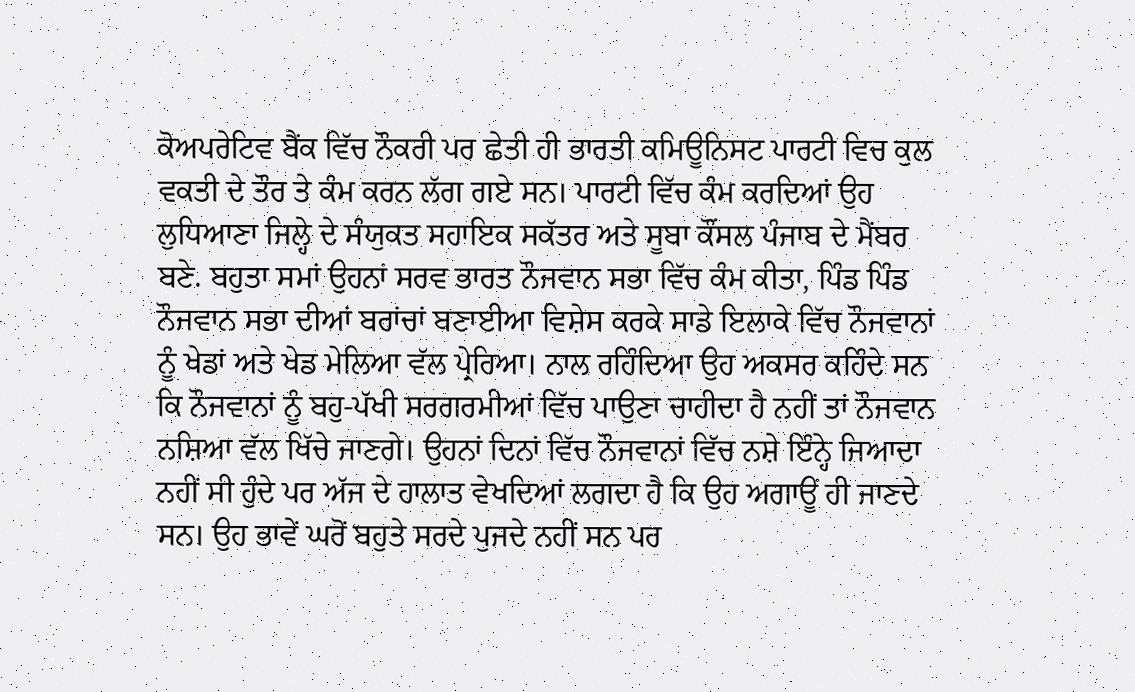ਕੋਅਪਰੇਟਿਵ ਬੈਂਕ ਵਿੱਚ ਨੌਕਰੀ ਪਰ ਛੇਤੀ ਹੀ ਭਾਰਤੀ ਕਮਿਊਨਿਸਟ ਪਾਰਟੀ ਵਿਚ ਕੁਲ ਵਕਤੀ ਦੇ ਤੌਰ ਤੇ ਕੰਮ ਕਰਨ ਲੱਗ ਗਏ ਸਨ। ਪਾਰਟੀ ਵਿੱਚ ਕੰਮ ਕਰਦਿਆਂ ਉਹ ਲੁਧਿਆਣਾ ਜਿਲ੍ਹੇ ਦੇ ਸੰਯੁਕਤ ਸਹਾਇਕ ਸਕੱਤਰ ਅਤੇ ਸੂਬਾ ਕੌਂਸਲ ਪੰਜਾਬ ਦੇ ਮੈਂਬਰ ਬਣੇ. ਬਹੁਤਾ ਸਮਾਂ ਉਹਨਾਂ ਸਰਵ ਭਾਰਤ ਨੌਜਵਾਨ ਸਭਾ ਵਿੱਚ ਕੰਮ ਕੀਤਾ, ਪਿੰਡ ਪਿੰਡ ਨੌਜਵਾਨ ਸਭਾ ਦੀਆਂ ਬਰਾਂਚਾਂ ਬਣਾਈਆ ਵਿਸ਼ੇਸ ਕਰਕੇ ਸਾਡੇ ਇਲਾਕੇ ਵਿੱਚ ਨੌਜਵਾਨਾਂ ਨੂੰ ਖੇਡਾਂ ਅਤੇ ਖੇਡ ਮੇਲਿਆ ਵੱਲ ਪ੍ਰੇਰਿਆ। ਨਾਲ ਰਹਿੰਦਿਆ ਉਹ ਅਕਸਰ ਕਹਿੰਦੇ ਸਨ ਕਿ ਨੌਜਵਾਨਾਂ ਨੂੰ ਬਹੁ-ਪੱਖੀ ਸਰਗਰਮੀਆਂ ਵਿੱਚ ਪਾਉਣਾ ਚਾਹੀਦਾ ਹੈ ਨਹੀਂ ਤਾਂ ਨੌਜਵਾਨ ਨਸ਼ਿਆ ਵੱਲ ਖਿੱਚੇ ਜਾਣਗੇ। ਉਹਨਾਂ ਦਿਨਾਂ ਵਿੱਚ ਨੌਜਵਾਨਾਂ ਵਿੱਚ ਨਸ਼ੇ ਇੰਨ੍ਹੇ ਜਿਆਦਾ ਨਹੀਂ ਸੀ ਹੁੰਦੇ ਪਰ ਅੱਜ ਦੇ ਹਾਲਾਤ ਵੇਖਦਿਆਂ ਲਗਦਾ ਹੈ ਕਿ ਉਹ ਅਗਾਊਂ ਹੀ ਜਾਣਦੇ ਸਨ। ਉਹ ਭਾਵੇਂ ਘਰੋਂ ਬਹੁਤੇ ਸਰਦੇ ਪੁਜਦੇ ਨਹੀਂ ਸਨ ਪਰ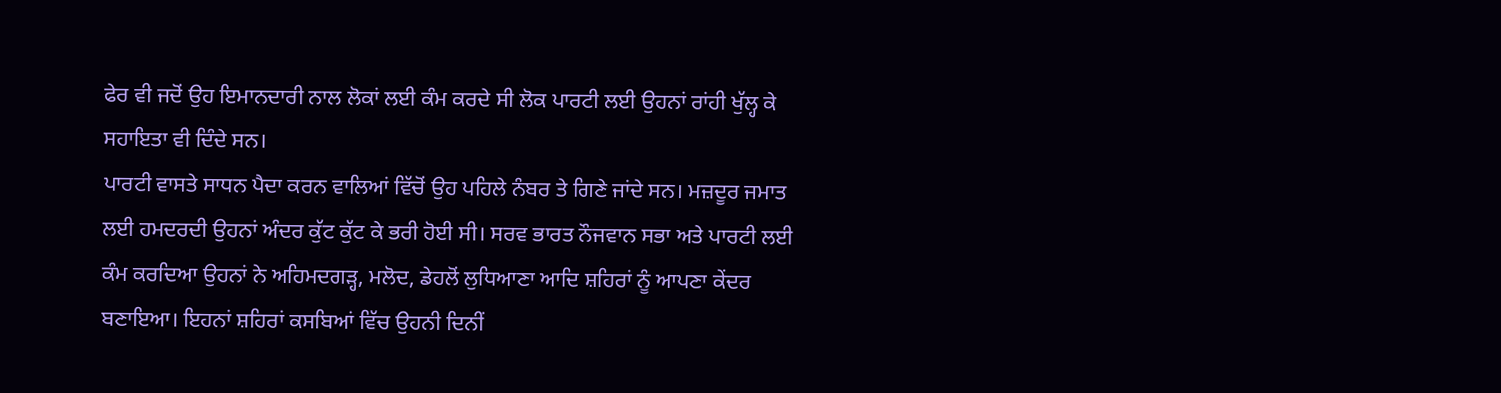ਫੇਰ ਵੀ ਜਦੋਂ ਉਹ ਇਮਾਨਦਾਰੀ ਨਾਲ ਲੋਕਾਂ ਲਈ ਕੰਮ ਕਰਦੇ ਸੀ ਲੋਕ ਪਾਰਟੀ ਲਈ ਉਹਨਾਂ ਰਾਂਹੀ ਖੁੱਲ੍ਹ ਕੇ ਸਹਾਇਤਾ ਵੀ ਦਿੰਦੇ ਸਨ।
ਪਾਰਟੀ ਵਾਸਤੇ ਸਾਧਨ ਪੈਦਾ ਕਰਨ ਵਾਲਿਆਂ ਵਿੱਚੋਂ ਉਹ ਪਹਿਲੇ ਨੰਬਰ ਤੇ ਗਿਣੇ ਜਾਂਦੇ ਸਨ। ਮਜ਼ਦੂਰ ਜਮਾਤ ਲਈ ਹਮਦਰਦੀ ਉਹਨਾਂ ਅੰਦਰ ਕੁੱਟ ਕੁੱਟ ਕੇ ਭਰੀ ਹੋਈ ਸੀ। ਸਰਵ ਭਾਰਤ ਨੌਜਵਾਨ ਸਭਾ ਅਤੇ ਪਾਰਟੀ ਲਈ ਕੰਮ ਕਰਦਿਆ ਉਹਨਾਂ ਨੇ ਅਹਿਮਦਗੜ੍ਹ, ਮਲੋਦ, ਡੇਹਲੋਂ ਲੁਧਿਆਣਾ ਆਦਿ ਸ਼ਹਿਰਾਂ ਨੂੰ ਆਪਣਾ ਕੇਂਦਰ ਬਣਾਇਆ। ਇਹਨਾਂ ਸ਼ਹਿਰਾਂ ਕਸਬਿਆਂ ਵਿੱਚ ਉਹਨੀ ਦਿਨੀਂ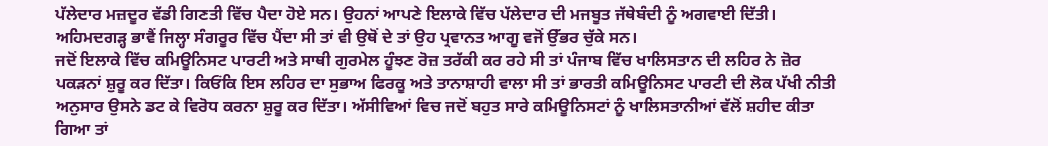ਪੱਲੇਦਾਰ ਮਜ਼ਦੂਰ ਵੱਡੀ ਗਿਣਤੀ ਵਿੱਚ ਪੈਦਾ ਹੋਏ ਸਨ। ਉਹਨਾਂ ਆਪਣੇ ਇਲਾਕੇ ਵਿੱਚ ਪੱਲੇਦਾਰ ਦੀ ਮਜਬੂਤ ਜੱਥੇਬੰਦੀ ਨੂੰ ਅਗਵਾਈ ਦਿੱਤੀ। ਅਹਿਮਦਗੜ੍ਹ ਭਾਵੈਂ ਜਿਲ੍ਹਾ ਸੰਗਰੂਰ ਵਿੱਚ ਪੈਂਦਾ ਸੀ ਤਾਂ ਵੀ ਉਥੋਂ ਦੇ ਤਾਂ ਉਹ ਪ੍ਰਵਾਨਤ ਆਗੂ ਵਜੋਂ ਉੱਭਰ ਚੁੱਕੇ ਸਨ।
ਜਦੋਂ ਇਲਾਕੇ ਵਿੱਚ ਕਮਿਊਨਿਸਟ ਪਾਰਟੀ ਅਤੇ ਸਾਥੀ ਗੁਰਮੇਲ ਹੂੰਝਣ ਰੋਜ਼ ਤਰੱਕੀ ਕਰ ਰਹੇ ਸੀ ਤਾਂ ਪੰਜਾਬ ਵਿੱਚ ਖਾਲਿਸਤਾਨ ਦੀ ਲਹਿਰ ਨੇ ਜ਼ੋਰ ਪਕੜਨਾਂ ਸ਼ੁਰੂ ਕਰ ਦਿੱਤਾ। ਕਿਓਂਕਿ ਇਸ ਲਹਿਰ ਦਾ ਸੁਭਾਅ ਫਿਰਕੂ ਅਤੇ ਤਾਨਾਸ਼ਾਹੀ ਵਾਲਾ ਸੀ ਤਾਂ ਭਾਰਤੀ ਕਮਿਊਨਿਸਟ ਪਾਰਟੀ ਦੀ ਲੋਕ ਪੱਖੀ ਨੀਤੀ ਅਨੁਸਾਰ ਉਸਨੇ ਡਟ ਕੇ ਵਿਰੋਧ ਕਰਨਾ ਸ਼ੁਰੂ ਕਰ ਦਿੱਤਾ। ਅੱਸੀਵਿਆਂ ਵਿਚ ਜਦੋਂ ਬਹੁਤ ਸਾਰੇ ਕਮਿਊਨਿਸਟਾਂ ਨੂੰ ਖਾਲਿਸਤਾਨੀਆਂ ਵੱਲੋਂ ਸ਼ਹੀਦ ਕੀਤਾ ਗਿਆ ਤਾਂ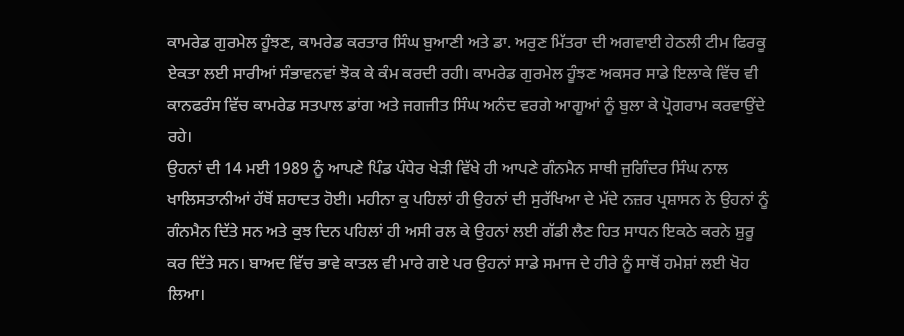ਕਾਮਰੇਡ ਗੁਰਮੇਲ ਹੂੰਝਣ, ਕਾਮਰੇਡ ਕਰਤਾਰ ਸਿੰਘ ਬੁਆਣੀ ਅਤੇ ਡਾ. ਅਰੁਣ ਮਿੱਤਰਾ ਦੀ ਅਗਵਾਈ ਹੇਠਲੀ ਟੀਮ ਫਿਰਕੂ ਏਕਤਾ ਲਈ ਸਾਰੀਆਂ ਸੰਭਾਵਨਵਾਂ ਝੋਕ ਕੇ ਕੰਮ ਕਰਦੀ ਰਹੀ। ਕਾਮਰੇਡ ਗੁਰਮੇਲ ਹੂੰਝਣ ਅਕਸਰ ਸਾਡੇ ਇਲਾਕੇ ਵਿੱਚ ਵੀ ਕਾਨਫਰੰਸ ਵਿੱਚ ਕਾਮਰੇਡ ਸਤਪਾਲ ਡਾਂਗ ਅਤੇ ਜਗਜੀਤ ਸਿੰਘ ਅਨੰਦ ਵਰਗੇ ਆਗੂਆਂ ਨੂੰ ਬੁਲਾ ਕੇ ਪ੍ਰੋਗਰਾਮ ਕਰਵਾਉਂਦੇ ਰਹੇ।
ਉਹਨਾਂ ਦੀ 14 ਮਈ 1989 ਨੂੰ ਆਪਣੇ ਪਿੰਡ ਪੰਧੇਰ ਖੇੜੀ ਵਿੱਖੇ ਹੀ ਆਪਣੇ ਗੰਨਮੈਨ ਸਾਥੀ ਜੁਗਿੰਦਰ ਸਿੰਘ ਨਾਲ ਖਾਲਿਸਤਾਨੀਆਂ ਹੱਥੋਂ ਸ਼ਹਾਦਤ ਹੋਈ। ਮਹੀਨਾ ਕੁ ਪਹਿਲਾਂ ਹੀ ਉਹਨਾਂ ਦੀ ਸੁਰੱਖਿਆ ਦੇ ਮੱਦੇ ਨਜ਼ਰ ਪ੍ਰਸ਼ਾਸਨ ਨੇ ਉਹਨਾਂ ਨੂੰ ਗੰਨਮੈਨ ਦਿੱਤੇ ਸਨ ਅਤੇ ਕੁਝ ਦਿਨ ਪਹਿਲਾਂ ਹੀ ਅਸੀ ਰਲ ਕੇ ਉਹਨਾਂ ਲਈ ਗੱਡੀ ਲੈਣ ਹਿਤ ਸਾਧਨ ਇਕਠੇ ਕਰਨੇ ਸ਼ੁਰੂ ਕਰ ਦਿੱਤੇ ਸਨ। ਬਾਅਦ ਵਿੱਚ ਭਾਵੇ ਕਾਤਲ ਵੀ ਮਾਰੇ ਗਏ ਪਰ ਉਹਨਾਂ ਸਾਡੇ ਸਮਾਜ ਦੇ ਹੀਰੇ ਨੂੰ ਸਾਥੋਂ ਹਮੇਸ਼ਾਂ ਲਈ ਖੋਹ ਲਿਆ।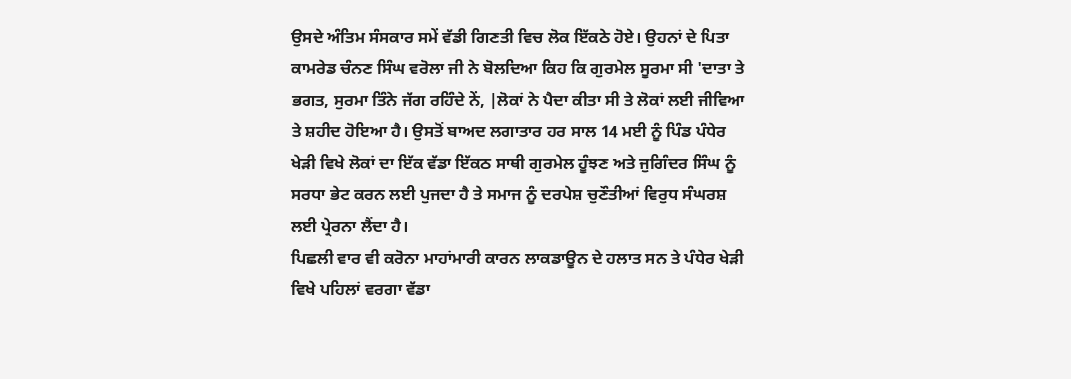ਉਸਦੇ ਅੰਤਿਮ ਸੰਸਕਾਰ ਸਮੇਂ ਵੱਡੀ ਗਿਣਤੀ ਵਿਚ ਲੋਕ ਇੱਕਠੇ ਹੋਏ। ਉਹਨਾਂ ਦੇ ਪਿਤਾ ਕਾਮਰੇਡ ਚੰਨਣ ਸਿੰਘ ਵਰੋਲਾ ਜੀ ਨੇ ਬੋਲਦਿਆ ਕਿਹ ਕਿ ਗੁਰਮੇਲ ਸੂਰਮਾ ਸੀ 'ਦਾਤਾ ਤੇ ਭਗਤ, ਸੁਰਮਾ ਤਿੰਨੇ ਜੱਗ ਰਹਿੰਦੇ ਨੇਂ, |ਲੋਕਾਂ ਨੇ ਪੈਦਾ ਕੀਤਾ ਸੀ ਤੇ ਲੋਕਾਂ ਲਈ ਜੀਵਿਆ ਤੇ ਸ਼ਹੀਦ ਹੋਇਆ ਹੈ। ਉਸਤੋਂ ਬਾਅਦ ਲਗਾਤਾਰ ਹਰ ਸਾਲ 14 ਮਈ ਨੂੰ ਪਿੰਡ ਪੰਧੇਰ ਖੇੜੀ ਵਿਖੇ ਲੋਕਾਂ ਦਾ ਇੱਕ ਵੱਡਾ ਇੱਕਠ ਸਾਥੀ ਗੁਰਮੇਲ ਹੂੰਝਣ ਅਤੇ ਜੁਗਿੰਦਰ ਸਿੰਘ ਨੂੰ ਸਰਧਾ ਭੇਟ ਕਰਨ ਲਈ ਪੁਜਦਾ ਹੈ ਤੇ ਸਮਾਜ ਨੂੰ ਦਰਪੇਸ਼ ਚੁਣੌਤੀਆਂ ਵਿਰੁਧ ਸੰਘਰਸ਼ ਲਈ ਪ੍ਰੇਰਨਾ ਲੈਂਦਾ ਹੈ।
ਪਿਛਲੀ ਵਾਰ ਵੀ ਕਰੋਨਾ ਮਾਹਾਂਮਾਰੀ ਕਾਰਨ ਲਾਕਡਾਊਨ ਦੇ ਹਲਾਤ ਸਨ ਤੇ ਪੰਧੇਰ ਖੇੜੀ ਵਿਖੇ ਪਹਿਲਾਂ ਵਰਗਾ ਵੱਡਾ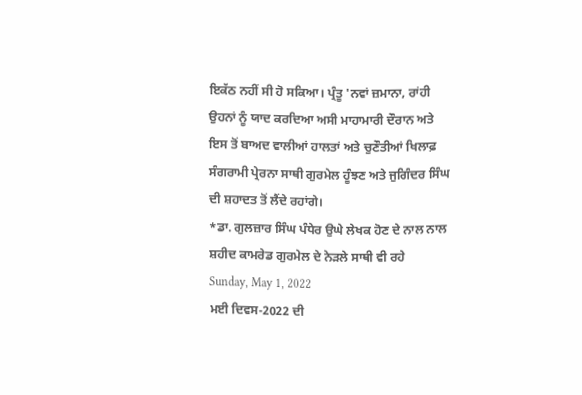ਇਕੱਠ ਨਹੀਂ ਸੀ ਹੋ ਸਕਿਆ। ਪ੍ਰੰਤੂ 'ਨਵਾਂ ਜ਼ਮਾਨਾ, ਰਾਂਹੀ ਉਹਨਾਂ ਨੂੰ ਯਾਦ ਕਰਦਿਆ ਅਸੀ ਮਾਹਾਮਾਰੀ ਦੌਰਾਨ ਅਤੇ ਇਸ ਤੋਂ ਬਾਅਦ ਵਾਲੀਆਂ ਹਾਲਤਾਂ ਅਤੇ ਚੁਣੌਤੀਆਂ ਖਿਲਾਫ਼ ਸੰਗਰਾਮੀ ਪ੍ਰੇਰਨਾ ਸਾਥੀ ਗੁਰਮੇਲ ਹੂੰਝਣ ਅਤੇ ਜੁਗਿੰਦਰ ਸਿੰਘ ਦੀ ਸ਼ਹਾਦਤ ਤੋਂ ਲੈਂਦੇ ਰਹਾਂਗੇ।
*ਡਾ. ਗੁਲਜ਼ਾਰ ਸਿੰਘ ਪੰਧੇਰ ਉਘੇ ਲੇਖਕ ਹੋਣ ਦੇ ਨਾਲ ਨਾਲ ਸ਼ਹੀਦ ਕਾਮਰੇਡ ਗੁਰਮੇਲ ਦੇ ਨੇੜਲੇ ਸਾਥੀ ਵੀ ਰਹੇ
Sunday, May 1, 2022
ਮਈ ਦਿਵਸ-2022 ਦੀ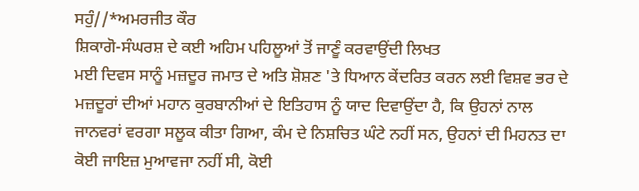ਸਹੁੰ//*ਅਮਰਜੀਤ ਕੌਰ
ਸ਼ਿਕਾਗੋ-ਸੰਘਰਸ਼ ਦੇ ਕਈ ਅਹਿਮ ਪਹਿਲੂਆਂ ਤੋਂ ਜਾਣੂੰ ਕਰਵਾਉਂਦੀ ਲਿਖਤ
ਮਈ ਦਿਵਸ ਸਾਨੂੰ ਮਜ਼ਦੂਰ ਜਮਾਤ ਦੇ ਅਤਿ ਸ਼ੋਸ਼ਣ 'ਤੇ ਧਿਆਨ ਕੇਂਦਰਿਤ ਕਰਨ ਲਈ ਵਿਸ਼ਵ ਭਰ ਦੇ ਮਜ਼ਦੂਰਾਂ ਦੀਆਂ ਮਹਾਨ ਕੁਰਬਾਨੀਆਂ ਦੇ ਇਤਿਹਾਸ ਨੂੰ ਯਾਦ ਦਿਵਾਉਂਦਾ ਹੈ, ਕਿ ਉਹਨਾਂ ਨਾਲ ਜਾਨਵਰਾਂ ਵਰਗਾ ਸਲੂਕ ਕੀਤਾ ਗਿਆ, ਕੰਮ ਦੇ ਨਿਸ਼ਚਿਤ ਘੰਟੇ ਨਹੀਂ ਸਨ, ਉਹਨਾਂ ਦੀ ਮਿਹਨਤ ਦਾ ਕੋਈ ਜਾਇਜ਼ ਮੁਆਵਜਾ ਨਹੀਂ ਸੀ, ਕੋਈ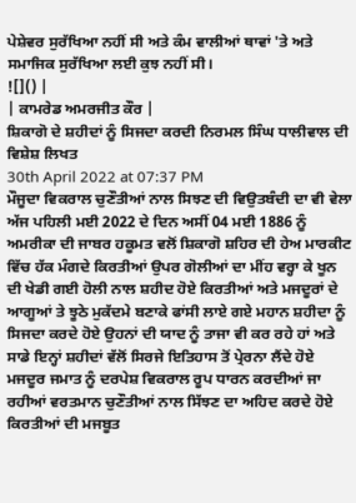ਪੇਸ਼ੇਵਰ ਸੁਰੱਖਿਆ ਨਹੀਂ ਸੀ ਅਤੇ ਕੰਮ ਵਾਲੀਆਂ ਥਾਵਾਂ 'ਤੇ ਅਤੇ ਸਮਾਜਿਕ ਸੁਰੱਖਿਆ ਲਈ ਕੁਝ ਨਹੀਂ ਸੀ।
![]() |
| ਕਾਮਰੇਡ ਅਮਰਜੀਤ ਕੌਰ |
ਸ਼ਿਕਾਗੋ ਦੇ ਸ਼ਹੀਦਾਂ ਨੂੰ ਸਿਜਦਾ ਕਰਦੀ ਨਿਰਮਲ ਸਿੰਘ ਧਾਲੀਵਾਲ ਦੀ ਵਿਸ਼ੇਸ਼ ਲਿਖਤ
30th April 2022 at 07:37 PM
ਮੌਜੂਦਾ ਵਿਕਰਾਲ ਚੁਣੌਤੀਆਂ ਨਾਲ ਸਿਝਣ ਦੀ ਵਿਉਤਬੰਦੀ ਦਾ ਵੀ ਵੇਲਾ
ਅੱਜ ਪਹਿਲੀ ਮਈ 2022 ਦੇ ਦਿਨ ਅਸੀਂ 04 ਮਈ 1886 ਨੂੰ ਅਮਰੀਕਾ ਦੀ ਜਾਬਰ ਹਕੂਮਤ ਵਲੋਂ ਸ਼ਿਕਾਗੋ ਸ਼ਹਿਰ ਦੀ ਹੇਅ ਮਾਰਕੀਟ ਵਿੱਚ ਹੱਕ ਮੰਗਦੇ ਕਿਰਤੀਆਂ ਉਪਰ ਗੋਲੀਆਂ ਦਾ ਮੀਂਹ ਵਰ੍ਹਾ ਕੇ ਖੂਨ ਦੀ ਖੇਡੀ ਗਈ ਹੋਲੀ ਨਾਲ ਸ਼ਹੀਦ ਹੋਏ ਕਿਰਤੀਆਂ ਅਤੇ ਮਜਦੂਰਾਂ ਦੇ ਆਗੂਆਂ ਤੇ ਝੂਠੇ ਮੁਕੱਦਮੇ ਬਣਾਕੇ ਫਾਂਸੀ ਲਾਏ ਗਏ ਮਹਾਨ ਸ਼ਹੀਦਾ ਨੂੰ ਸਿਜਦਾ ਕਰਦੇ ਹੋਏ ਉਹਨਾਂ ਦੀ ਯਾਦ ਨੂੰ ਤਾਜਾ ਵੀ ਕਰ ਰਹੇ ਹਾਂ ਅਤੇ ਸਾਡੇ ਇਨ੍ਹਾਂ ਸ਼ਹੀਦਾਂ ਵੱਲੋਂ ਸਿਰਜੇ ਇਤਿਹਾਸ ਤੋਂ ਪ੍ਰੇਰਨਾ ਲੈਂਦੇ ਹੋਏ ਮਜਦੂਰ ਜਮਾਤ ਨੂੰ ਦਰਪੇਸ਼ ਵਿਕਰਾਲ ਰੂਪ ਧਾਰਨ ਕਰਦੀਆਂ ਜਾ ਰਹੀਆਂ ਵਰਤਮਾਨ ਚੁਣੌਤੀਆਂ ਨਾਲ ਸਿੱਝਣ ਦਾ ਅਹਿਦ ਕਰਦੇ ਹੋਏ ਕਿਰਤੀਆਂ ਦੀ ਮਜਬੂਤ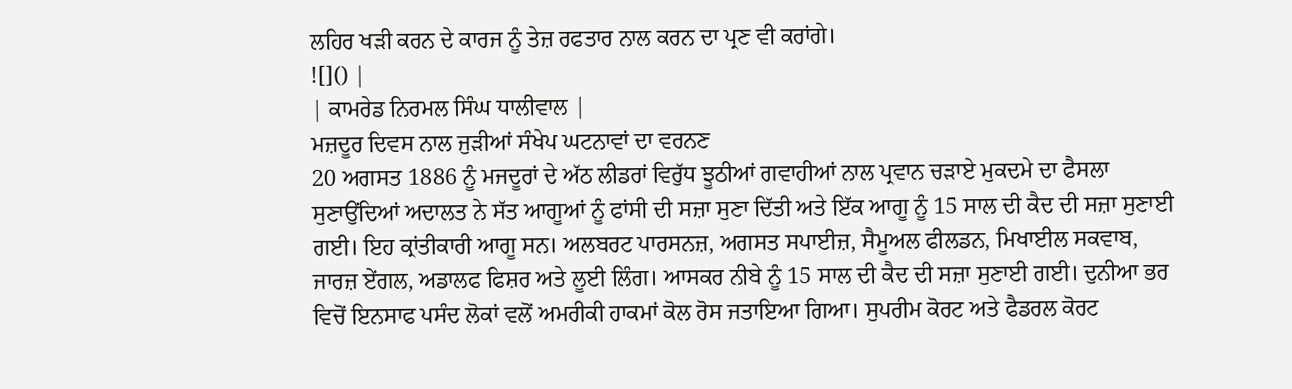ਲਹਿਰ ਖੜੀ ਕਰਨ ਦੇ ਕਾਰਜ ਨੂੰ ਤੇਜ਼ ਰਫਤਾਰ ਨਾਲ ਕਰਨ ਦਾ ਪ੍ਰਣ ਵੀ ਕਰਾਂਗੇ।
![]() |
| ਕਾਮਰੇਡ ਨਿਰਮਲ ਸਿੰਘ ਧਾਲੀਵਾਲ |
ਮਜ਼ਦੂਰ ਦਿਵਸ ਨਾਲ ਜੁੜੀਆਂ ਸੰਖੇਪ ਘਟਨਾਵਾਂ ਦਾ ਵਰਨਣ
20 ਅਗਸਤ 1886 ਨੂੰ ਮਜਦੂਰਾਂ ਦੇ ਅੱਠ ਲੀਡਰਾਂ ਵਿਰੁੱਧ ਝੂਠੀਆਂ ਗਵਾਹੀਆਂ ਨਾਲ ਪ੍ਰਵਾਨ ਚੜਾਏ ਮੁਕਦਮੇ ਦਾ ਫੈਸਲਾ ਸੁਣਾਉਂਦਿਆਂ ਅਦਾਲਤ ਨੇ ਸੱਤ ਆਗੂਆਂ ਨੂੰ ਫਾਂਸੀ ਦੀ ਸਜ਼ਾ ਸੁਣਾ ਦਿੱਤੀ ਅਤੇ ਇੱਕ ਆਗੂ ਨੂੰ 15 ਸਾਲ ਦੀ ਕੈਦ ਦੀ ਸਜ਼ਾ ਸੁਣਾਈ ਗਈ। ਇਹ ਕ੍ਰਾਂਤੀਕਾਰੀ ਆਗੂ ਸਨ। ਅਲਬਰਟ ਪਾਰਸਨਜ਼, ਅਗਸਤ ਸਪਾਈਜ਼, ਸੈਮੂਅਲ ਫੀਲਡਨ, ਮਿਖਾਈਲ ਸਕਵਾਬ, ਜਾਰਜ਼ ਏਂਗਲ, ਅਡਾਲਫ ਫਿਸ਼ਰ ਅਤੇ ਲੂਈ ਲਿੰਗ। ਆਸਕਰ ਨੀਬੇ ਨੂੰ 15 ਸਾਲ ਦੀ ਕੈਦ ਦੀ ਸਜ਼ਾ ਸੁਣਾਈ ਗਈ। ਦੁਨੀਆ ਭਰ ਵਿਚੋਂ ਇਨਸਾਫ ਪਸੰਦ ਲੋਕਾਂ ਵਲੋਂ ਅਮਰੀਕੀ ਹਾਕਮਾਂ ਕੋਲ ਰੋਸ ਜਤਾਇਆ ਗਿਆ। ਸੁਪਰੀਮ ਕੋਰਟ ਅਤੇ ਫੈਡਰਲ ਕੋਰਟ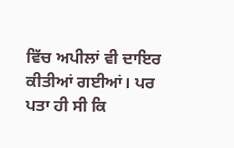ਵਿੱਚ ਅਪੀਲਾਂ ਵੀ ਦਾਇਰ ਕੀਤੀਆਂ ਗਈਆਂ। ਪਰ ਪਤਾ ਹੀ ਸੀ ਕਿ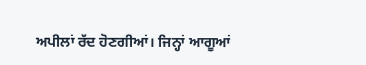ਅਪੀਲਾਂ ਰੱਦ ਹੋਣਗੀਆਂ। ਜਿਨ੍ਹਾਂ ਆਗੂਆਂ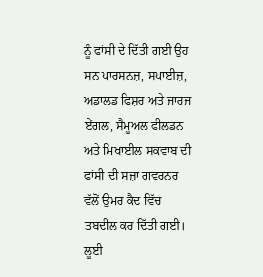ਨੂੰ ਫਾਂਸੀ ਦੇ ਦਿੱਤੀ ਗਈ ਉਹ ਸਨ ਪਾਰਸਨਜ਼, ਸਪਾਈਜ਼, ਅਡਾਲਡ ਫਿਸ਼ਰ ਅਤੇ ਜਾਰਜ ਏਂਗਲ, ਸੈਮੂਅਲ ਫੀਲਡਨ ਅਤੇ ਮਿਖਾਈਲ ਸਕਵਾਬ ਦੀ ਫਾਂਸੀ ਦੀ ਸਜ਼ਾ ਗਵਰਨਰ ਵੱਲੋਂ ਉਮਰ ਕੈਦ ਵਿੱਚ ਤਬਦੀਲ ਕਰ ਦਿੱਤੀ ਗਈ। ਲੂਈ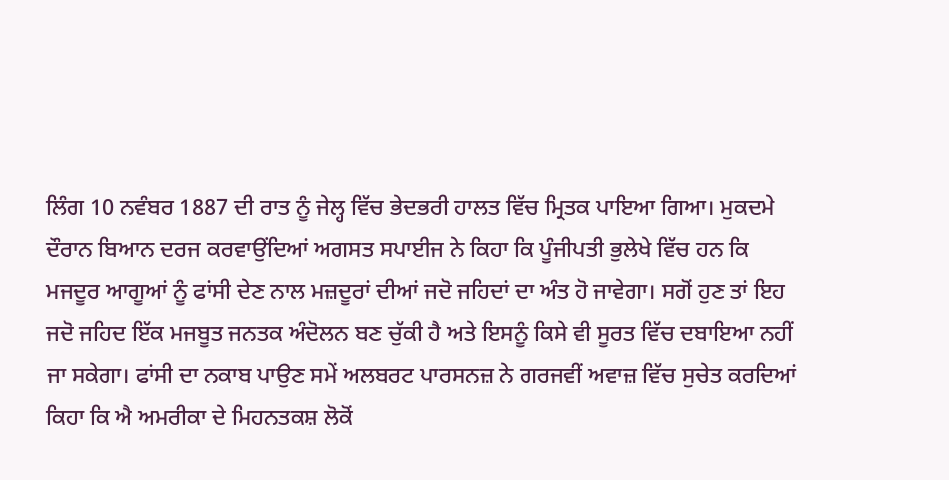ਲਿੰਗ 10 ਨਵੰਬਰ 1887 ਦੀ ਰਾਤ ਨੂੰ ਜੇਲ੍ਹ ਵਿੱਚ ਭੇਦਭਰੀ ਹਾਲਤ ਵਿੱਚ ਮ੍ਰਿਤਕ ਪਾਇਆ ਗਿਆ। ਮੁਕਦਮੇ ਦੌਰਾਨ ਬਿਆਨ ਦਰਜ ਕਰਵਾਉਂਦਿਆਂ ਅਗਸਤ ਸਪਾਈਜ ਨੇ ਕਿਹਾ ਕਿ ਪੂੰਜੀਪਤੀ ਭੁਲੇਖੇ ਵਿੱਚ ਹਨ ਕਿ ਮਜਦੂਰ ਆਗੂਆਂ ਨੂੰ ਫਾਂਸੀ ਦੇਣ ਨਾਲ ਮਜ਼ਦੂਰਾਂ ਦੀਆਂ ਜਦੋ ਜਹਿਦਾਂ ਦਾ ਅੰਤ ਹੋ ਜਾਵੇਗਾ। ਸਗੋਂ ਹੁਣ ਤਾਂ ਇਹ ਜਦੋ ਜਹਿਦ ਇੱਕ ਮਜਬੂਤ ਜਨਤਕ ਅੰਦੋਲਨ ਬਣ ਚੁੱਕੀ ਹੈ ਅਤੇ ਇਸਨੂੰ ਕਿਸੇ ਵੀ ਸੂਰਤ ਵਿੱਚ ਦਬਾਇਆ ਨਹੀਂ ਜਾ ਸਕੇਗਾ। ਫਾਂਸੀ ਦਾ ਨਕਾਬ ਪਾਉਣ ਸਮੇਂ ਅਲਬਰਟ ਪਾਰਸਨਜ਼ ਨੇ ਗਰਜਵੀਂ ਅਵਾਜ਼ ਵਿੱਚ ਸੁਚੇਤ ਕਰਦਿਆਂ ਕਿਹਾ ਕਿ ਐ ਅਮਰੀਕਾ ਦੇ ਮਿਹਨਤਕਸ਼ ਲੋਕੋਂ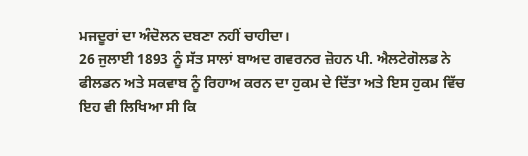ਮਜਦੂਰਾਂ ਦਾ ਅੰਦੋਲਨ ਦਬਣਾ ਨਹੀਂ ਚਾਹੀਦਾ।
26 ਜੁਲਾਈ 1893 ਨੂੰ ਸੱਤ ਸਾਲਾਂ ਬਾਅਦ ਗਵਰਨਰ ਜ਼ੋਹਨ ਪੀ. ਐਲਟੇਗੋਲਡ ਨੇ ਫੀਲਡਨ ਅਤੇ ਸਕਵਾਬ ਨੂੰ ਰਿਹਾਅ ਕਰਨ ਦਾ ਹੁਕਮ ਦੇ ਦਿੱਤਾ ਅਤੇ ਇਸ ਹੁਕਮ ਵਿੱਚ ਇਹ ਵੀ ਲਿਖਿਆ ਸੀ ਕਿ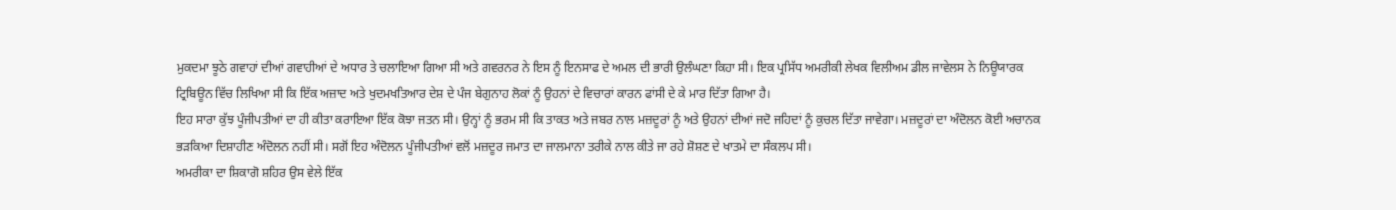ਮੁਕਦਮਾ ਝੂਠੇ ਗਵਾਹਾਂ ਦੀਆਂ ਗਵਾਹੀਆਂ ਦੇ ਅਧਾਰ ਤੇ ਚਲਾਇਆ ਗਿਆ ਸੀ ਅਤੇ ਗਵਰਨਰ ਨੇ ਇਸ ਨੂੰ ਇਨਸਾਫ ਦੇ ਅਮਲ ਦੀ ਭਾਰੀ ਉਲੰਘਣਾ ਕਿਹਾ ਸੀ। ਇਕ ਪ੍ਰਸਿੱਧ ਅਮਰੀਕੀ ਲੇਖਕ ਵਿਲੀਅਮ ਡੀਲ ਜਾਵੇਲਸ ਨੇ ਨਿਊਯਾਰਕ ਟ੍ਰਿਬਿਊਨ ਵਿੱਚ ਲਿਖਿਆ ਸੀ ਕਿ ਇੱਕ ਅਜ਼ਾਦ ਅਤੇ ਖੁਦਮਖਤਿਆਰ ਦੇਸ਼ ਦੇ ਪੰਜ ਬੇਗੁਨਾਹ ਲੋਕਾਂ ਨੂੰ ਉਹਨਾਂ ਦੇ ਵਿਚਾਰਾਂ ਕਾਰਨ ਫਾਂਸੀ ਦੇ ਕੇ ਮਾਰ ਦਿੱਤਾ ਗਿਆ ਹੈ।
ਇਹ ਸਾਰਾ ਕੁੱਝ ਪੂੰਜੀਪਤੀਆਂ ਦਾ ਹੀ ਕੀਤਾ ਕਰਾਇਆ ਇੱਕ ਕੋਝਾ ਜਤਨ ਸੀ। ਉਨ੍ਹਾਂ ਨੂੰ ਭਰਮ ਸੀ ਕਿ ਤਾਕਤ ਅਤੇ ਜਬਰ ਨਾਲ ਮਜ਼ਦੂਰਾਂ ਨੂੰ ਅਤੇ ਉਹਨਾਂ ਦੀਆਂ ਜਦੋ ਜਹਿਦਾਂ ਨੂੰ ਕੁਚਲ ਦਿੱਤਾ ਜਾਵੇਗਾ। ਮਜ਼ਦੂਰਾਂ ਦਾ ਅੰਦੋਲਨ ਕੋਈ ਅਚਾਨਕ ਭੜਕਿਆ ਦਿਸ਼ਾਹੀਣ ਅੰਦੋਲਨ ਨਹੀਂ ਸੀ। ਸਗੋਂ ਇਹ ਅੰਦੋਲਨ ਪੂੰਜੀਪਤੀਆਂ ਵਲੋਂ ਮਜ਼ਦੂਰ ਜਮਾਤ ਦਾ ਜਾਲਮਾਨਾ ਤਰੀਕੇ ਨਾਲ ਕੀਤੇ ਜਾ ਰਹੇ ਸ਼ੋਸ਼ਣ ਦੇ ਖਾਤਮੇ ਦਾ ਸੰਕਲਪ ਸੀ।
ਅਮਰੀਕਾ ਦਾ ਸ਼ਿਕਾਗੋ ਸ਼ਹਿਰ ਉਸ ਵੇਲੇ ਇੱਕ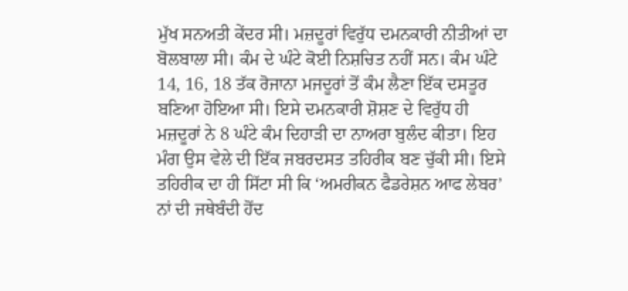ਮੁੱਖ ਸਨਅਤੀ ਕੇਂਦਰ ਸੀ। ਮਜ਼ਦੂਰਾਂ ਵਿਰੁੱਧ ਦਮਨਕਾਰੀ ਨੀਤੀਆਂ ਦਾ ਬੋਲਬਾਲਾ ਸੀ। ਕੰਮ ਦੇ ਘੰਟੇ ਕੋਈ ਨਿਸ਼ਚਿਤ ਨਹੀਂ ਸਨ। ਕੰਮ ਘੰਟੇ 14, 16, 18 ਤੱਕ ਰੋਜਾਨਾ ਮਜਦੂਰਾਂ ਤੋਂ ਕੰਮ ਲੈਣਾ ਇੱਕ ਦਸਤੂਰ ਬਣਿਆ ਹੋਇਆ ਸੀ। ਇਸੇ ਦਮਨਕਾਰੀ ਸ਼ੋਸ਼ਣ ਦੇ ਵਿਰੁੱਧ ਹੀ ਮਜ਼ਦੂਰਾਂ ਨੇ 8 ਘੰਟੇ ਕੰਮ ਦਿਹਾੜੀ ਦਾ ਨਾਅਰਾ ਬੁਲੰਦ ਕੀਤਾ। ਇਹ ਮੰਗ ਉਸ ਵੇਲੇ ਦੀ ਇੱਕ ਜਬਰਦਸਤ ਤਹਿਰੀਕ ਬਣ ਚੁੱਕੀ ਸੀ। ਇਸੇ ਤਹਿਰੀਕ ਦਾ ਹੀ ਸਿੱਟਾ ਸੀ ਕਿ ‘ਅਮਰੀਕਨ ਫੈਡਰੇਸ਼ਨ ਆਫ ਲੇਬਰ’ ਨਾਂ ਦੀ ਜਥੇਬੰਦੀ ਹੋਂਦ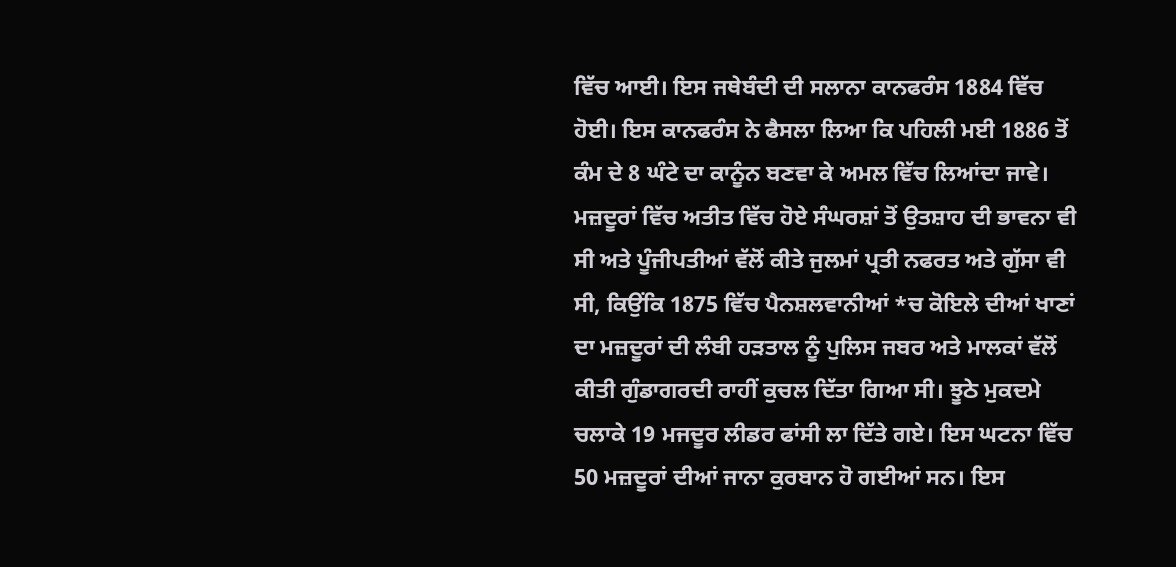ਵਿੱਚ ਆਈ। ਇਸ ਜਥੇਬੰਦੀ ਦੀ ਸਲਾਨਾ ਕਾਨਫਰੰਸ 1884 ਵਿੱਚ ਹੋਈ। ਇਸ ਕਾਨਫਰੰਸ ਨੇ ਫੈਸਲਾ ਲਿਆ ਕਿ ਪਹਿਲੀ ਮਈ 1886 ਤੋਂ ਕੰਮ ਦੇ 8 ਘੰਟੇ ਦਾ ਕਾਨੂੰਨ ਬਣਵਾ ਕੇ ਅਮਲ ਵਿੱਚ ਲਿਆਂਦਾ ਜਾਵੇ। ਮਜ਼ਦੂਰਾਂ ਵਿੱਚ ਅਤੀਤ ਵਿੱਚ ਹੋਏ ਸੰਘਰਸ਼ਾਂ ਤੋਂ ਉਤਸ਼ਾਹ ਦੀ ਭਾਵਨਾ ਵੀ ਸੀ ਅਤੇ ਪੂੰਜੀਪਤੀਆਂ ਵੱਲੋਂ ਕੀਤੇ ਜੁਲਮਾਂ ਪ੍ਰਤੀ ਨਫਰਤ ਅਤੇ ਗੁੱਸਾ ਵੀ ਸੀ, ਕਿਉਂਕਿ 1875 ਵਿੱਚ ਪੈਨਸ਼ਲਵਾਨੀਆਂ *ਚ ਕੋਇਲੇ ਦੀਆਂ ਖਾਣਾਂ ਦਾ ਮਜ਼ਦੂਰਾਂ ਦੀ ਲੰਬੀ ਹੜਤਾਲ ਨੂੰ ਪੁਲਿਸ ਜਬਰ ਅਤੇ ਮਾਲਕਾਂ ਵੱਲੋਂ ਕੀਤੀ ਗੁੰਡਾਗਰਦੀ ਰਾਹੀਂ ਕੁਚਲ ਦਿੱਤਾ ਗਿਆ ਸੀ। ਝੂਠੇ ਮੁਕਦਮੇ ਚਲਾਕੇ 19 ਮਜਦੂਰ ਲੀਡਰ ਫਾਂਸੀ ਲਾ ਦਿੱਤੇ ਗਏ। ਇਸ ਘਟਨਾ ਵਿੱਚ 50 ਮਜ਼ਦੂਰਾਂ ਦੀਆਂ ਜਾਨਾ ਕੁਰਬਾਨ ਹੋ ਗਈਆਂ ਸਨ। ਇਸ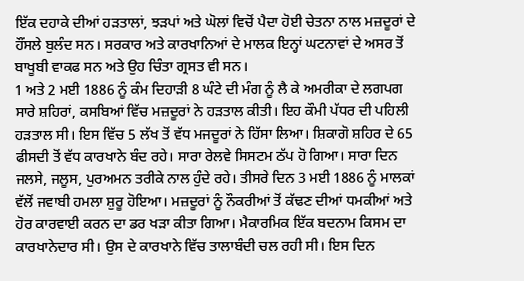ਇੱਕ ਦਹਾਕੇ ਦੀਆਂ ਹੜਤਾਲਾਂ, ਝੜਪਾਂ ਅਤੇ ਘੋਲਾਂ ਵਿਚੋਂ ਪੈਦਾ ਹੋਈ ਚੇਤਨਾ ਨਾਲ ਮਜ਼ਦੂਰਾਂ ਦੇ ਹੌਂਸਲੇ ਬੁਲੰਦ ਸਨ। ਸਰਕਾਰ ਅਤੇ ਕਾਰਖਾਨਿਆਂ ਦੇ ਮਾਲਕ ਇਨ੍ਹਾਂ ਘਟਨਾਵਾਂ ਦੇ ਅਸਰ ਤੋਂ ਬਾਖੂਬੀ ਵਾਕਫ ਸਨ ਅਤੇ ਉਹ ਚਿੰਤਾ ਗ੍ਰਸਤ ਵੀ ਸਨ।
1 ਅਤੇ 2 ਮਈ 1886 ਨੂੰ ਕੰਮ ਦਿਹਾੜੀ 8 ਘੰਟੇ ਦੀ ਮੰਗ ਨੂੰ ਲੈ ਕੇ ਅਮਰੀਕਾ ਦੇ ਲਗਪਗ ਸਾਰੇ ਸ਼ਹਿਰਾਂ, ਕਸਬਿਆਂ ਵਿੱਚ ਮਜ਼ਦੂਰਾਂ ਨੇ ਹੜਤਾਲ ਕੀਤੀ। ਇਹ ਕੌਮੀ ਪੱਧਰ ਦੀ ਪਹਿਲੀ ਹੜਤਾਲ ਸੀ। ਇਸ ਵਿੱਚ 5 ਲੱਖ ਤੋਂ ਵੱਧ ਮਜਦੂਰਾਂ ਨੇ ਹਿੱਸਾ ਲਿਆ। ਸ਼ਿਕਾਗੋ ਸ਼ਹਿਰ ਦੇ 65 ਫੀਸਦੀ ਤੋਂ ਵੱਧ ਕਾਰਖਾਨੇ ਬੰਦ ਰਹੇ। ਸਾਰਾ ਰੇਲਵੇ ਸਿਸਟਮ ਠੱਪ ਹੋ ਗਿਆ। ਸਾਰਾ ਦਿਨ ਜਲਸੇ, ਜਲੂਸ, ਪੁਰਅਮਨ ਤਰੀਕੇ ਨਾਲ ਹੁੰਦੇ ਰਹੇ। ਤੀਸਰੇ ਦਿਨ 3 ਮਈ 1886 ਨੂੰ ਮਾਲਕਾਂ ਵੱਲੋਂ ਜਵਾਬੀ ਹਮਲਾ ਸ਼ੁਰੂ ਹੋਇਆ। ਮਜ਼ਦੂਰਾਂ ਨੂੰ ਨੌਕਰੀਆਂ ਤੋਂ ਕੱਢਣ ਦੀਆਂ ਧਮਕੀਆਂ ਅਤੇ ਹੋਰ ਕਾਰਵਾਈ ਕਰਨ ਦਾ ਡਰ ਖੜਾ ਕੀਤਾ ਗਿਆ। ਮੈਕਾਰਮਿਕ ਇੱਕ ਬਦਨਾਮ ਕਿਸਮ ਦਾ ਕਾਰਖਾਨੇਦਾਰ ਸੀ। ਉਸ ਦੇ ਕਾਰਖਾਨੇ ਵਿੱਚ ਤਾਲਾਬੰਦੀ ਚਲ ਰਹੀ ਸੀ। ਇਸ ਦਿਨ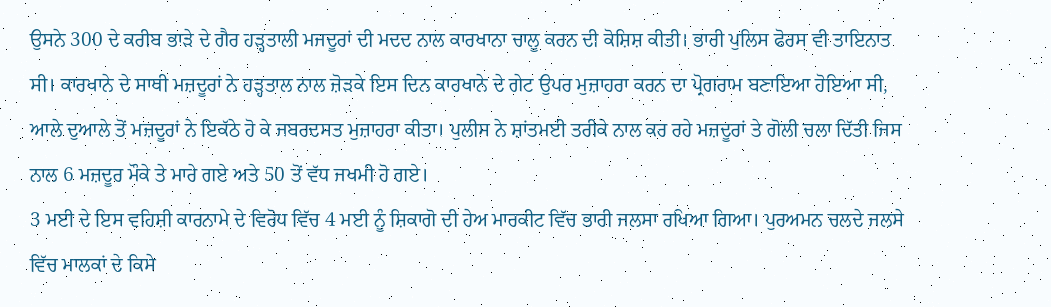ਉਸਨੇ 300 ਦੇ ਕਰੀਬ ਭਾੜੇ ਦੇ ਗੈਰ ਹੜ੍ਹਤਾਲੀ ਮਜਦੂਰਾਂ ਦੀ ਮਦਦ ਨਾਲ ਕਾਰਖਾਨਾ ਚਾਲੂ ਕਰਨ ਦੀ ਕੋਸ਼ਿਸ਼ ਕੀਤੀ। ਭਾਰੀ ਪੁਲਿਸ ਫੋਰਸ ਵੀ ਤਾਇਨਾਤ ਸੀ। ਕਾਰਖਾਨੇ ਦੇ ਸਾਥੀ ਮਜ਼ਦੂਰਾਂ ਨੇ ਹੜ੍ਹਤਾਲ ਨਾਲ ਜ਼ੋੜਕੇ ਇਸ ਦਿਨ ਕਾਰਖਾਨੇ ਦੇ ਗੇਟ ਉਪਰ ਮੁਜ਼ਾਹਰਾ ਕਰਨ ਦਾ ਪ੍ਰੋਗਰਾਮ ਬਣਾਇਆ ਹੋਇਆ ਸੀ, ਆਲੇ ਦੁਆਲੇ ਤੋਂ ਮਜ਼ਦੂਰਾਂ ਨੇ ਇਕੱਠੇ ਹੋ ਕੇ ਜਬਰਦਸਤ ਮੁਜ਼ਾਹਰਾ ਕੀਤਾ। ਪੁਲੀਸ ਨੇ ਸ਼ਾਂਤਮਈ ਤਰੀਕੇ ਨਾਲ ਕਰ ਰਹੇ ਮਜ਼ਦੂਰਾਂ ਤੇ ਗੋਲੀ ਚਲਾ ਦਿੱਤੀ ਜਿਸ ਨਾਲ 6 ਮਜ਼ਦੂਰ ਮੌਕੇ ਤੇ ਮਾਰੇ ਗਏ ਅਤੇ 50 ਤੋਂ ਵੱਧ ਜਖਮੀ ਹੋ ਗਏ।
3 ਮਈ ਦੇ ਇਸ ਵਹਿਸ਼ੀ ਕਾਰਨਾਮੇ ਦੇ ਵਿਰੋਧ ਵਿੱਚ 4 ਮਈ ਨੂੰ ਸ਼ਿਕਾਗੋ ਦੀ ਹੇਅ ਮਾਰਕੀਟ ਵਿੱਚ ਭਾਰੀ ਜਲਸਾ ਰਖਿਆ ਗਿਆ। ਪੁਰਅਮਨ ਚਲਦੇ ਜਲਸੇ ਵਿੱਚ ਮਾਲਕਾਂ ਦੇ ਕਿਸੇ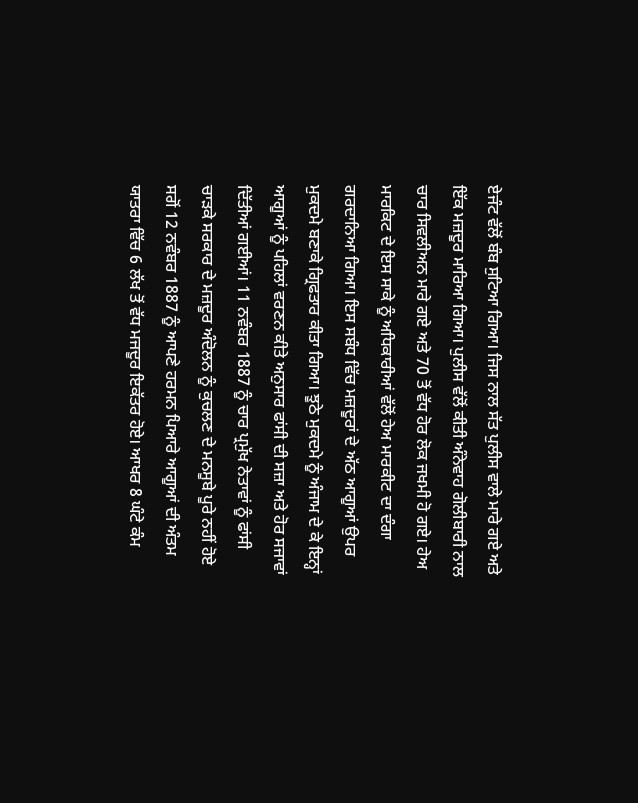ਏਜੰਟ ਵੱਲੋਂ ਬੰਬ ਸੁਟਿਆ ਗਿਆ। ਜਿਸ ਨਾਲ ਸੱਤ ਪੁਲੀਸ ਵਾਲੇ ਮਾਰੇ ਗਏ ਅਤੇ ਇੱਕ ਮਜ਼ਦੂਰ ਮਾਰਿਆ ਗਿਆ। ਪੁਲੀਸ ਵੱਲੋਂ ਕੀਤੀ ਅੰਨੇਵਾਹ ਗੋਲੀਬਾਰੀ ਨਾਲ ਚਾਰ ਸਿਵਲੀਅਨ ਮਾਰੇ ਗਏ ਅਤੇ 70 ਤੋਂ ਵੱਧ ਹੋਰ ਲੋਕ ਜਖਮੀ ਹੋ ਗਏ। ਹੇਅ ਮਾਰਕਿਟ ਦੇ ਇਸ ਸਾਕੇ ਨੂੰ ਅਧਿਕਾਰੀਆਂ ਵੱਲੋਂ ਹੇਅ ਮਾਰਕੀਟ ਦਾ ਦੰਗਾ ਗਰਦਾਨਿਆ ਗਿਆ। ਇਸ ਸਬੰਧ ਵਿੱਚ ਮਜ਼ਦੂਰਾਂ ਦੇ ਅੱਠ ਆਗੂਆਂ ਉਪਰ ਮੁਕਦਮੇ ਬਣਾਕੇ ਗ੍ਰਿਫਤਾਰ ਕੀਤਾ ਗਿਆ। ਝੂਠੇ ਮੁਕਦਮੇ ਨੂੰ ਅੰਜਾਮ ਦੇ ਕੇ ਇਨ੍ਹਾਂ ਆਗੂਆਂ ਨੂੰ ਪਹਿਲਾਂ ਵਰਣਨ ਕੀਤੇ ਅਨੁਸਾਰ ਫਾਂਸੀ ਦੀ ਸਜ਼ਾ ਅਤੇ ਹੋਰ ਸਜਾਵਾਂ ਦਿੱਤੀਆਂ ਗਈਆਂ। 11 ਨਵੰਬਰ 1887 ਨੂੰ ਚਾਰ ਪ੍ਰਮੁੱਖ ਨੇਤਾਵਾਂ ਨੂੰ ਫਾਂਸੀ ਚਾੜਕੇ ਸਰਕਾਰ ਦੇ ਮਜ਼ਦੂਰ ਅੰਦੋਲਨ ਨੂੰ ਕੁਚਲਣ ਦੇ ਮਨਸੂਬੇ ਪੂਰੇ ਨਹੀਂ ਹੋਏ ਸਗੋਂ 12 ਨਵੰਬਰ 1887 ਨੂੰ ਆਪਣੇ ਹਰਮਨ ਪਿਆਰੇ ਆਗੂਆਂ ਦੀ ਅੰਤਮ ਯਾਤਰਾ ਵਿੱਚ 6 ਲੱਖ ਤੋਂ ਵੱਧ ਮਜਦੂਰ ਇਕੱਤਰ ਹੋਏ। ਆਖਰ 8 ਘੰਟੇ ਕੰਮ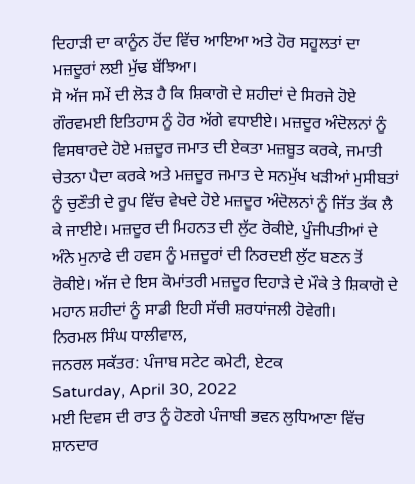ਦਿਹਾੜੀ ਦਾ ਕਾਨੂੰਨ ਹੋਂਦ ਵਿੱਚ ਆਇਆ ਅਤੇ ਹੋਰ ਸਹੂਲਤਾਂ ਦਾ ਮਜ਼ਦੂਰਾਂ ਲਈ ਮੁੱਢ ਬੱਝਿਆ।
ਸੋ ਅੱਜ ਸਮੇਂ ਦੀ ਲੋੜ ਹੈ ਕਿ ਸ਼ਿਕਾਗੋ ਦੇ ਸ਼ਹੀਦਾਂ ਦੇ ਸਿਰਜੇ ਹੋਏ ਗੌਰਵਮਈ ਇਤਿਹਾਸ ਨੂੰ ਹੋਰ ਅੱਗੇ ਵਧਾਈਏ। ਮਜ਼ਦੂਰ ਅੰਦੋਲਨਾਂ ਨੂੰ ਵਿਸਥਾਰਦੇ ਹੋਏ ਮਜ਼ਦੂਰ ਜਮਾਤ ਦੀ ਏਕਤਾ ਮਜ਼ਬੂਤ ਕਰਕੇ, ਜਮਾਤੀ ਚੇਤਨਾ ਪੈਦਾ ਕਰਕੇ ਅਤੇ ਮਜ਼ਦੂਰ ਜਮਾਤ ਦੇ ਸਨਮੁੱਖ ਖੜੀਆਂ ਮੁਸੀਬਤਾਂ ਨੂੰ ਚੁਣੌਤੀ ਦੇ ਰੂਪ ਵਿੱਚ ਵੇਖਦੇ ਹੋਏ ਮਜ਼ਦੂਰ ਅੰਦੋਲਨਾਂ ਨੂੰ ਜਿੱਤ ਤੱਕ ਲੈ ਕੇ ਜਾਈਏ। ਮਜ਼ਦੂਰ ਦੀ ਮਿਹਨਤ ਦੀ ਲੁੱਟ ਰੋਕੀਏ, ਪੂੰਜੀਪਤੀਆਂ ਦੇ ਅੰਨੇ ਮੁਨਾਫੇ ਦੀ ਹਵਸ ਨੂੰ ਮਜ਼ਦੂਰਾਂ ਦੀ ਨਿਰਦਈ ਲੁੱਟ ਬਣਨ ਤੋਂ ਰੋਕੀਏ। ਅੱਜ ਦੇ ਇਸ ਕੋਮਾਂਤਰੀ ਮਜ਼ਦੂਰ ਦਿਹਾੜੇ ਦੇ ਮੌਕੇ ਤੇ ਸ਼ਿਕਾਗੋ ਦੇ ਮਹਾਨ ਸ਼ਹੀਦਾਂ ਨੂੰ ਸਾਡੀ ਇਹੀ ਸੱਚੀ ਸ਼ਰਧਾਂਜਲੀ ਹੋਵੇਗੀ।
ਨਿਰਮਲ ਸਿੰਘ ਧਾਲੀਵਾਲ,
ਜਨਰਲ ਸਕੱਤਰ: ਪੰਜਾਬ ਸਟੇਟ ਕਮੇਟੀ, ਏਟਕ
Saturday, April 30, 2022
ਮਈ ਦਿਵਸ ਦੀ ਰਾਤ ਨੂੰ ਹੋਣਗੇ ਪੰਜਾਬੀ ਭਵਨ ਲੁਧਿਆਣਾ ਵਿੱਚ ਸ਼ਾਨਦਾਰ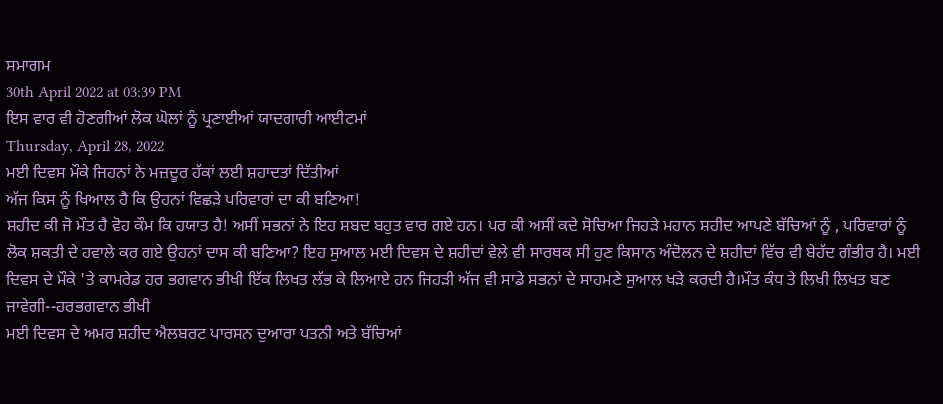ਸਮਾਗਮ
30th April 2022 at 03:39 PM
ਇਸ ਵਾਰ ਵੀ ਹੋਣਗੀਆਂ ਲੋਕ ਘੋਲਾਂ ਨੂੰ ਪ੍ਰਣਾਈਆਂ ਯਾਦਗਾਰੀ ਆਈਟਮਾਂ
Thursday, April 28, 2022
ਮਈ ਦਿਵਸ ਮੌਕੇ ਜਿਹਨਾਂ ਨੇ ਮਜ਼ਦੂਰ ਹੱਕਾਂ ਲਈ ਸ਼ਹਾਦਤਾਂ ਦਿੱਤੀਆਂ
ਅੱਜ ਕਿਸ ਨੂੰ ਖਿਆਲ ਹੈ ਕਿ ਉਹਨਾਂ ਵਿਛੜੇ ਪਰਿਵਾਰਾਂ ਦਾ ਕੀ ਬਣਿਆ!
ਸ਼ਹੀਦ ਕੀ ਜੋ ਮੌਤ ਹੈ ਵੋਹ ਕੌਮ ਕਿ ਹਯਾਤ ਹੈ! ਅਸੀਂ ਸਭਨਾਂ ਨੇ ਇਹ ਸ਼ਬਦ ਬਹੁਤ ਵਾਰ ਗਏ ਹਨ। ਪਰ ਕੀ ਅਸੀਂ ਕਦੇ ਸੋਚਿਆ ਜਿਹੜੇ ਮਹਾਨ ਸ਼ਹੀਦ ਆਪਣੇ ਬੱਚਿਆਂ ਨੂੰ , ਪਰਿਵਾਰਾਂ ਨੂੰ ਲੋਕ ਸ਼ਕਤੀ ਦੇ ਹਵਾਲੇ ਕਰ ਗਏ ਉਹਨਾਂ ਦਾਸ ਕੀ ਬਣਿਆ? ਇਹ ਸੁਆਲ ਮਈ ਦਿਵਸ ਦੇ ਸ਼ਹੀਦਾਂ ਵੇਲੇ ਵੀ ਸਾਰਥਕ ਸੀ ਹੁਣ ਕਿਸਾਨ ਅੰਦੋਲਨ ਦੇ ਸ਼ਹੀਦਾਂ ਵਿੱਚ ਵੀ ਬੇਹੱਦ ਗੰਭੀਰ ਹੈ। ਮਈ ਦਿਵਸ ਦੇ ਮੌਕੇ 'ਤੇ ਕਾਮਰੇਡ ਹਰ ਭਗਵਾਨ ਭੀਖੀ ਇੱਕ ਲਿਖਤ ਲੱਭ ਕੇ ਲਿਆਏ ਹਨ ਜਿਹੜੀ ਅੱਜ ਵੀ ਸਾਡੇ ਸਭਨਾਂ ਦੇ ਸਾਹਮਣੇ ਸੁਆਲ ਖੜੇ ਕਰਦੀ ਹੈ।ਮੌਤ ਕੰਧ ਤੇ ਲਿਖੀ ਲਿਖਤ ਬਣ ਜਾਵੇਗੀ--ਹਰਭਗਵਾਨ ਭੀਖੀ
ਮਈ ਦਿਵਸ ਦੇ ਅਮਰ ਸ਼ਹੀਦ ਐਲਬਰਟ ਪਾਰਸਨ ਦੁਆਰਾ ਪਤਨੀ ਅਤੇ ਬੱਚਿਆਂ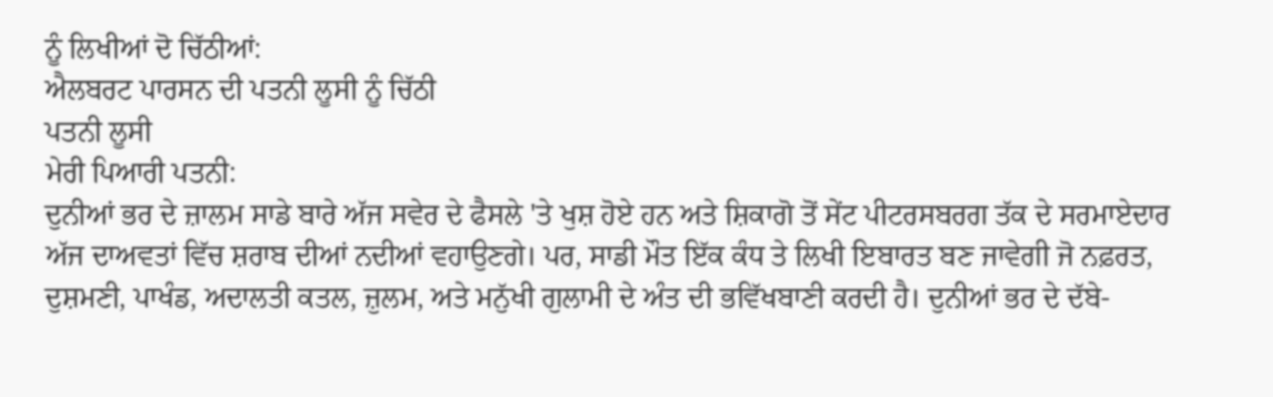ਨੂੰ ਲਿਖੀਆਂ ਦੋ ਚਿੱਠੀਆਂ:
ਐਲਬਰਟ ਪਾਰਸਨ ਦੀ ਪਤਨੀ ਲੂਸੀ ਨੂੰ ਚਿੱਠੀ
ਪਤਨੀ ਲੂਸੀ
ਮੇਰੀ ਪਿਆਰੀ ਪਤਨੀ:
ਦੁਨੀਆਂ ਭਰ ਦੇ ਜ਼ਾਲਮ ਸਾਡੇ ਬਾਰੇ ਅੱਜ ਸਵੇਰ ਦੇ ਫੈਸਲੇ 'ਤੇ ਖੁਸ਼ ਹੋਏ ਹਨ ਅਤੇ ਸ਼ਿਕਾਗੋ ਤੋਂ ਸੇਂਟ ਪੀਟਰਸਬਰਗ ਤੱਕ ਦੇ ਸਰਮਾਏਦਾਰ ਅੱਜ ਦਾਅਵਤਾਂ ਵਿੱਚ ਸ਼ਰਾਬ ਦੀਆਂ ਨਦੀਆਂ ਵਹਾਉਣਗੇ। ਪਰ, ਸਾਡੀ ਮੌਤ ਇੱਕ ਕੰਧ ਤੇ ਲਿਖੀ ਇਬਾਰਤ ਬਣ ਜਾਵੇਗੀ ਜੋ ਨਫ਼ਰਤ, ਦੁਸ਼ਮਣੀ, ਪਾਖੰਡ, ਅਦਾਲਤੀ ਕਤਲ, ਜ਼ੁਲਮ, ਅਤੇ ਮਨੁੱਖੀ ਗੁਲਾਮੀ ਦੇ ਅੰਤ ਦੀ ਭਵਿੱਖਬਾਣੀ ਕਰਦੀ ਹੈ। ਦੁਨੀਆਂ ਭਰ ਦੇ ਦੱਬੇ-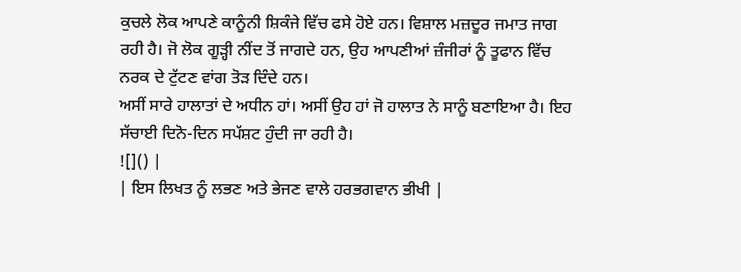ਕੁਚਲੇ ਲੋਕ ਆਪਣੇ ਕਾਨੂੰਨੀ ਸ਼ਿਕੰਜੇ ਵਿੱਚ ਫਸੇ ਹੋਏ ਹਨ। ਵਿਸ਼ਾਲ ਮਜ਼ਦੂਰ ਜਮਾਤ ਜਾਗ ਰਹੀ ਹੈ। ਜੋ ਲੋਕ ਗੂੜ੍ਹੀ ਨੀਂਦ ਤੋਂ ਜਾਗਦੇ ਹਨ, ਉਹ ਆਪਣੀਆਂ ਜ਼ੰਜੀਰਾਂ ਨੂੰ ਤੂਫਾਨ ਵਿੱਚ ਨਰਕ ਦੇ ਟੁੱਟਣ ਵਾਂਗ ਤੋੜ ਦਿੰਦੇ ਹਨ।
ਅਸੀਂ ਸਾਰੇ ਹਾਲਾਤਾਂ ਦੇ ਅਧੀਨ ਹਾਂ। ਅਸੀਂ ਉਹ ਹਾਂ ਜੋ ਹਾਲਾਤ ਨੇ ਸਾਨੂੰ ਬਣਾਇਆ ਹੈ। ਇਹ ਸੱਚਾਈ ਦਿਨੋ-ਦਿਨ ਸਪੱਸ਼ਟ ਹੁੰਦੀ ਜਾ ਰਹੀ ਹੈ।
![]() |
| ਇਸ ਲਿਖਤ ਨੂੰ ਲਭਣ ਅਤੇ ਭੇਜਣ ਵਾਲੇ ਹਰਭਗਵਾਨ ਭੀਖੀ |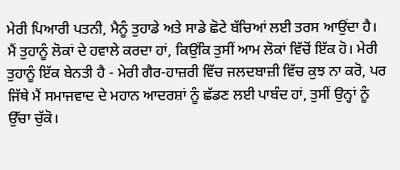ਮੇਰੀ ਪਿਆਰੀ ਪਤਨੀ, ਮੈਨੂੰ ਤੁਹਾਡੇ ਅਤੇ ਸਾਡੇ ਛੋਟੇ ਬੱਚਿਆਂ ਲਈ ਤਰਸ ਆਉਂਦਾ ਹੈ।
ਮੈਂ ਤੁਹਾਨੂੰ ਲੋਕਾਂ ਦੇ ਹਵਾਲੇ ਕਰਦਾ ਹਾਂ, ਕਿਉਂਕਿ ਤੁਸੀਂ ਆਮ ਲੋਕਾਂ ਵਿੱਚੋਂ ਇੱਕ ਹੋ। ਮੇਰੀ ਤੁਹਾਨੂੰ ਇੱਕ ਬੇਨਤੀ ਹੈ - ਮੇਰੀ ਗੈਰ-ਹਾਜ਼ਰੀ ਵਿੱਚ ਜਲਦਬਾਜ਼ੀ ਵਿੱਚ ਕੁਝ ਨਾ ਕਰੋ, ਪਰ ਜਿੱਥੇ ਮੈਂ ਸਮਾਜਵਾਦ ਦੇ ਮਹਾਨ ਆਦਰਸ਼ਾਂ ਨੂੰ ਛੱਡਣ ਲਈ ਪਾਬੰਦ ਹਾਂ, ਤੁਸੀਂ ਉਨ੍ਹਾਂ ਨੂੰ ਉੱਚਾ ਚੁੱਕੋ।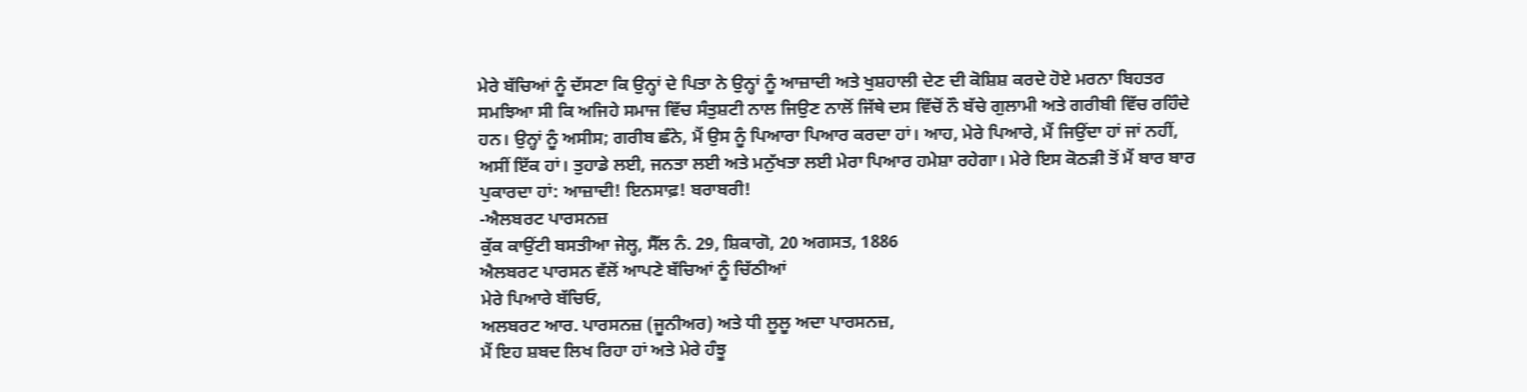ਮੇਰੇ ਬੱਚਿਆਂ ਨੂੰ ਦੱਸਣਾ ਕਿ ਉਨ੍ਹਾਂ ਦੇ ਪਿਤਾ ਨੇ ਉਨ੍ਹਾਂ ਨੂੰ ਆਜ਼ਾਦੀ ਅਤੇ ਖੁਸ਼ਹਾਲੀ ਦੇਣ ਦੀ ਕੋਸ਼ਿਸ਼ ਕਰਦੇ ਹੋਏ ਮਰਨਾ ਬਿਹਤਰ ਸਮਝਿਆ ਸੀ ਕਿ ਅਜਿਹੇ ਸਮਾਜ ਵਿੱਚ ਸੰਤੁਸ਼ਟੀ ਨਾਲ ਜਿਉਣ ਨਾਲੋਂ ਜਿੱਥੇ ਦਸ ਵਿੱਚੋਂ ਨੌ ਬੱਚੇ ਗੁਲਾਮੀ ਅਤੇ ਗਰੀਬੀ ਵਿੱਚ ਰਹਿੰਦੇ ਹਨ। ਉਨ੍ਹਾਂ ਨੂੰ ਅਸੀਸ; ਗਰੀਬ ਛੰਨੇ, ਮੈਂ ਉਸ ਨੂੰ ਪਿਆਰਾ ਪਿਆਰ ਕਰਦਾ ਹਾਂ। ਆਹ, ਮੇਰੇ ਪਿਆਰੇ, ਮੈਂ ਜਿਉਂਦਾ ਹਾਂ ਜਾਂ ਨਹੀਂ, ਅਸੀਂ ਇੱਕ ਹਾਂ। ਤੁਹਾਡੇ ਲਈ, ਜਨਤਾ ਲਈ ਅਤੇ ਮਨੁੱਖਤਾ ਲਈ ਮੇਰਾ ਪਿਆਰ ਹਮੇਸ਼ਾ ਰਹੇਗਾ। ਮੇਰੇ ਇਸ ਕੋਠੜੀ ਤੋਂ ਮੈਂ ਬਾਰ ਬਾਰ ਪੁਕਾਰਦਾ ਹਾਂ: ਆਜ਼ਾਦੀ! ਇਨਸਾਫ਼! ਬਰਾਬਰੀ!
-ਐਲਬਰਟ ਪਾਰਸਨਜ਼
ਕੁੱਕ ਕਾਉਂਟੀ ਬਸਤੀਆ ਜੇਲ੍ਹ, ਸੈੱਲ ਨੰ. 29, ਸ਼ਿਕਾਗੋ, 20 ਅਗਸਤ, 1886
ਐਲਬਰਟ ਪਾਰਸਨ ਵੱਲੋਂ ਆਪਣੇ ਬੱਚਿਆਂ ਨੂੰ ਚਿੱਠੀਆਂ
ਮੇਰੇ ਪਿਆਰੇ ਬੱਚਿਓ,
ਅਲਬਰਟ ਆਰ. ਪਾਰਸਨਜ਼ (ਜੂਨੀਅਰ) ਅਤੇ ਧੀ ਲੂਲੂ ਅਦਾ ਪਾਰਸਨਜ਼,
ਮੈਂ ਇਹ ਸ਼ਬਦ ਲਿਖ ਰਿਹਾ ਹਾਂ ਅਤੇ ਮੇਰੇ ਹੰਝੂ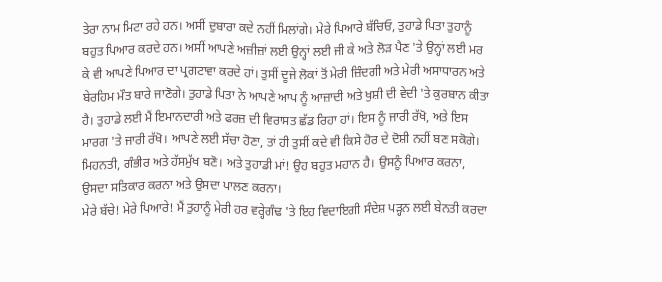ਤੇਰਾ ਨਾਮ ਮਿਟਾ ਰਹੇ ਹਨ। ਅਸੀਂ ਦੁਬਾਰਾ ਕਦੇ ਨਹੀਂ ਮਿਲਾਂਗੇ। ਮੇਰੇ ਪਿਆਰੇ ਬੱਚਿਓ, ਤੁਹਾਡੇ ਪਿਤਾ ਤੁਹਾਨੂੰ ਬਹੁਤ ਪਿਆਰ ਕਰਦੇ ਹਨ। ਅਸੀਂ ਆਪਣੇ ਅਜ਼ੀਜ਼ਾਂ ਲਈ ਉਨ੍ਹਾਂ ਲਈ ਜੀ ਕੇ ਅਤੇ ਲੋੜ ਪੈਣ 'ਤੇ ਉਨ੍ਹਾਂ ਲਈ ਮਰ ਕੇ ਵੀ ਆਪਣੇ ਪਿਆਰ ਦਾ ਪ੍ਰਗਟਾਵਾ ਕਰਦੇ ਹਾਂ। ਤੁਸੀਂ ਦੂਜੇ ਲੋਕਾਂ ਤੋਂ ਮੇਰੀ ਜ਼ਿੰਦਗੀ ਅਤੇ ਮੇਰੀ ਅਸਾਧਾਰਨ ਅਤੇ ਬੇਰਹਿਮ ਮੌਤ ਬਾਰੇ ਜਾਣੋਗੇ। ਤੁਹਾਡੇ ਪਿਤਾ ਨੇ ਆਪਣੇ ਆਪ ਨੂੰ ਆਜ਼ਾਦੀ ਅਤੇ ਖੁਸ਼ੀ ਦੀ ਵੇਦੀ 'ਤੇ ਕੁਰਬਾਨ ਕੀਤਾ ਹੈ। ਤੁਹਾਡੇ ਲਈ ਮੈਂ ਇਮਾਨਦਾਰੀ ਅਤੇ ਫਰਜ਼ ਦੀ ਵਿਰਾਸਤ ਛੱਡ ਰਿਹਾ ਹਾਂ। ਇਸ ਨੂੰ ਜਾਰੀ ਰੱਖੋ, ਅਤੇ ਇਸ ਮਾਰਗ 'ਤੇ ਜਾਰੀ ਰੱਖੋ। ਆਪਣੇ ਲਈ ਸੱਚਾ ਹੋਣਾ, ਤਾਂ ਹੀ ਤੁਸੀਂ ਕਦੇ ਵੀ ਕਿਸੇ ਹੋਰ ਦੇ ਦੋਸ਼ੀ ਨਹੀਂ ਬਣ ਸਕੋਗੇ। ਮਿਹਨਤੀ, ਗੰਭੀਰ ਅਤੇ ਹੱਸਮੁੱਖ ਬਣੋ। ਅਤੇ ਤੁਹਾਡੀ ਮਾਂ! ਉਹ ਬਹੁਤ ਮਹਾਨ ਹੈ। ਉਸਨੂੰ ਪਿਆਰ ਕਰਨਾ, ਉਸਦਾ ਸਤਿਕਾਰ ਕਰਨਾ ਅਤੇ ਉਸਦਾ ਪਾਲਣ ਕਰਨਾ।
ਮੇਰੇ ਬੱਚੇ! ਮੇਰੇ ਪਿਆਰੇ! ਮੈਂ ਤੁਹਾਨੂੰ ਮੇਰੀ ਹਰ ਵਰ੍ਹੇਗੰਢ 'ਤੇ ਇਹ ਵਿਦਾਇਗੀ ਸੰਦੇਸ਼ ਪੜ੍ਹਨ ਲਈ ਬੇਨਤੀ ਕਰਦਾ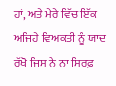ਹਾਂ, ਅਤੇ ਮੇਰੇ ਵਿੱਚ ਇੱਕ ਅਜਿਹੇ ਵਿਅਕਤੀ ਨੂੰ ਯਾਦ ਰੱਖੋ ਜਿਸ ਨੇ ਨਾ ਸਿਰਫ਼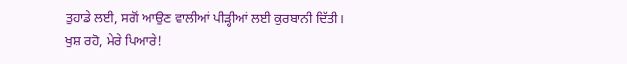ਤੁਹਾਡੇ ਲਈ, ਸਗੋਂ ਆਉਣ ਵਾਲੀਆਂ ਪੀੜ੍ਹੀਆਂ ਲਈ ਕੁਰਬਾਨੀ ਦਿੱਤੀ।
ਖੁਸ਼ ਰਹੋ, ਮੇਰੇ ਪਿਆਰੇ!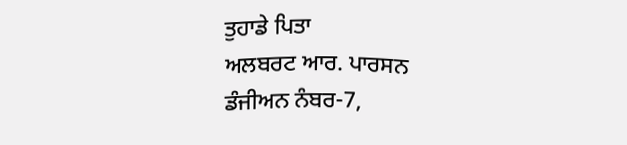ਤੁਹਾਡੇ ਪਿਤਾ
ਅਲਬਰਟ ਆਰ. ਪਾਰਸਨ
ਡੰਜੀਅਨ ਨੰਬਰ-7,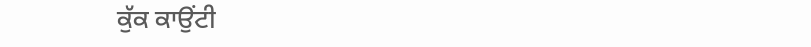ਕੁੱਕ ਕਾਉਂਟੀ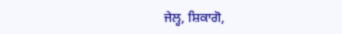ਜੇਲ੍ਹ, ਸ਼ਿਕਾਗੋ,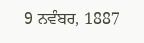9 ਨਵੰਬਰ, 1887